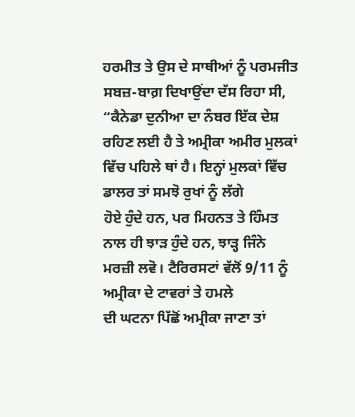ਹਰਮੀਤ ਤੇ ਉਸ ਦੇ ਸਾਥੀਆਂ ਨੂੰ ਪਰਮਜੀਤ ਸਬਜ਼-ਬਾਗ਼ ਦਿਖਾਉਂਦਾ ਦੱਸ ਰਿਹਾ ਸੀ,
“ਕੈਨੇਡਾ ਦੁਨੀਆ ਦਾ ਨੰਬਰ ਇੱਕ ਦੇਸ਼ ਰਹਿਣ ਲਈ ਹੈ ਤੇ ਅਮ੍ਰੀਕਾ ਅਮੀਰ ਮੁਲਕਾਂ
ਵਿੱਚ ਪਹਿਲੇ ਥਾਂ ਹੈ। ਇਨ੍ਹਾਂ ਮੁਲਕਾਂ ਵਿੱਚ ਡਾਲਰ ਤਾਂ ਸਮਝੋ ਰੁਖਾਂ ਨੂੰ ਲੱਗੇ
ਹੋਏ ਹੁੰਦੇ ਹਨ, ਪਰ ਮਿਹਨਤ ਤੇ ਹਿੰਮਤ ਨਾਲ ਹੀ ਝਾੜ ਹੁੰਦੇ ਹਨ, ਝਾੜ੍ਹ ਜਿੰਨੇ
ਮਰਜ਼ੀ ਲਵੋ। ਟੈਰਿਰਸਟਾਂ ਵੱਲੋਂ 9/11 ਨੂੰ ਅਮ੍ਰੀਕਾ ਦੇ ਟਾਵਰਾਂ ਤੇ ਹਮਲੇ
ਦੀ ਘਟਨਾ ਪਿੱਛੋਂ ਅਮ੍ਰੀਕਾ ਜਾਣਾ ਤਾਂ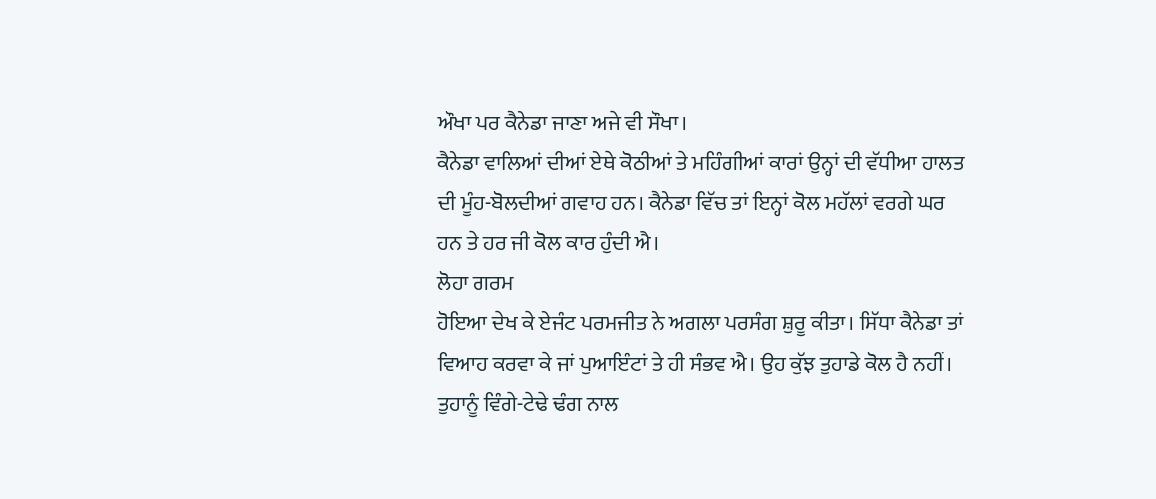ਔਖਾ ਪਰ ਕੈਨੇਡਾ ਜਾਣਾ ਅਜੇ ਵੀ ਸੌਖਾ।
ਕੈਨੇਡਾ ਵਾਲਿਆਂ ਦੀਆਂ ਏਥੇ ਕੋਠੀਆਂ ਤੇ ਮਹਿੰਗੀਆਂ ਕਾਰਾਂ ਉਨ੍ਹਾਂ ਦੀ ਵੱਧੀਆ ਹਾਲਤ
ਦੀ ਮੂੰਹ-ਬੋਲਦੀਆਂ ਗਵਾਹ ਹਨ। ਕੈਨੇਡਾ ਵਿੱਚ ਤਾਂ ਇਨ੍ਹਾਂ ਕੋਲ ਮਹੱਲਾਂ ਵਰਗੇ ਘਰ
ਹਨ ਤੇ ਹਰ ਜੀ ਕੋਲ ਕਾਰ ਹੁੰਦੀ ਐ।
ਲੋਹਾ ਗਰਮ
ਹੋਇਆ ਦੇਖ ਕੇ ਏਜੰਟ ਪਰਮਜੀਤ ਨੇ ਅਗਲਾ ਪਰਸੰਗ ਸ਼ੁਰੂ ਕੀਤਾ। ਸਿੱਧਾ ਕੈਨੇਡਾ ਤਾਂ
ਵਿਆਹ ਕਰਵਾ ਕੇ ਜਾਂ ਪੁਆਇੰਟਾਂ ਤੇ ਹੀ ਸੰਭਵ ਐ। ਉਹ ਕੁੱਝ ਤੁਹਾਡੇ ਕੋਲ ਹੈ ਨਹੀਂ।
ਤੁਹਾਨੂੰ ਵਿੰਗੇ-ਟੇਢੇ ਢੰਗ ਨਾਲ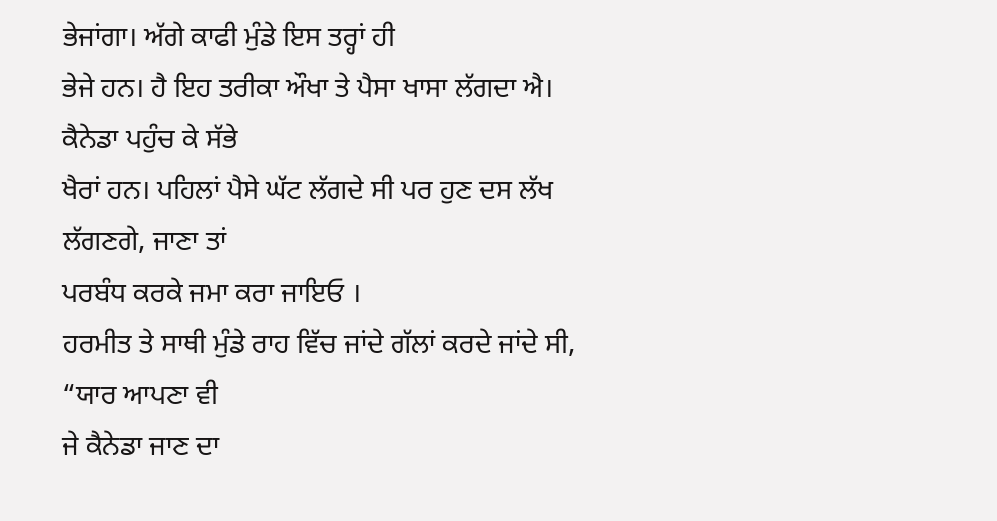ਭੇਜਾਂਗਾ। ਅੱਗੇ ਕਾਫੀ ਮੁੰਡੇ ਇਸ ਤਰ੍ਹਾਂ ਹੀ
ਭੇਜੇ ਹਨ। ਹੈ ਇਹ ਤਰੀਕਾ ਔਖਾ ਤੇ ਪੈਸਾ ਖਾਸਾ ਲੱਗਦਾ ਐ। ਕੈਨੇਡਾ ਪਹੁੰਚ ਕੇ ਸੱਭੇ
ਖੈਰਾਂ ਹਨ। ਪਹਿਲਾਂ ਪੈਸੇ ਘੱਟ ਲੱਗਦੇ ਸੀ ਪਰ ਹੁਣ ਦਸ ਲੱਖ ਲੱਗਣਗੇ, ਜਾਣਾ ਤਾਂ
ਪਰਬੰਧ ਕਰਕੇ ਜਮਾ ਕਰਾ ਜਾਇਓ ।
ਹਰਮੀਤ ਤੇ ਸਾਥੀ ਮੁੰਡੇ ਰਾਹ ਵਿੱਚ ਜਾਂਦੇ ਗੱਲਾਂ ਕਰਦੇ ਜਾਂਦੇ ਸੀ, “ਯਾਰ ਆਪਣਾ ਵੀ
ਜੇ ਕੈਨੇਡਾ ਜਾਣ ਦਾ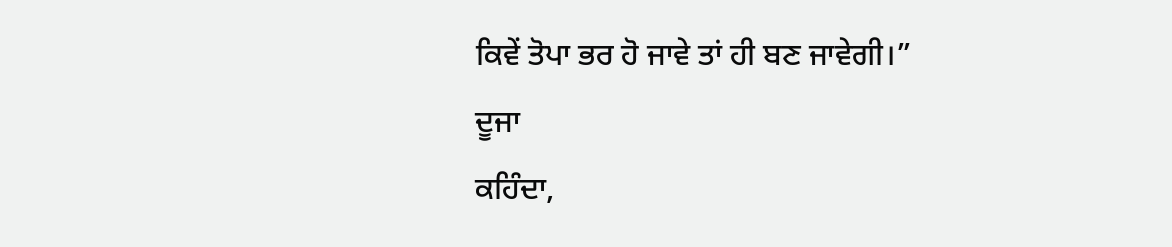ਕਿਵੇਂ ਤੋਪਾ ਭਰ ਹੋ ਜਾਵੇ ਤਾਂ ਹੀ ਬਣ ਜਾਵੇਗੀ।”
ਦੂਜਾ
ਕਹਿੰਦਾ,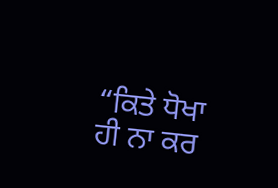“ਕਿਤੇ ਧੋਖਾ ਹੀ ਨਾ ਕਰ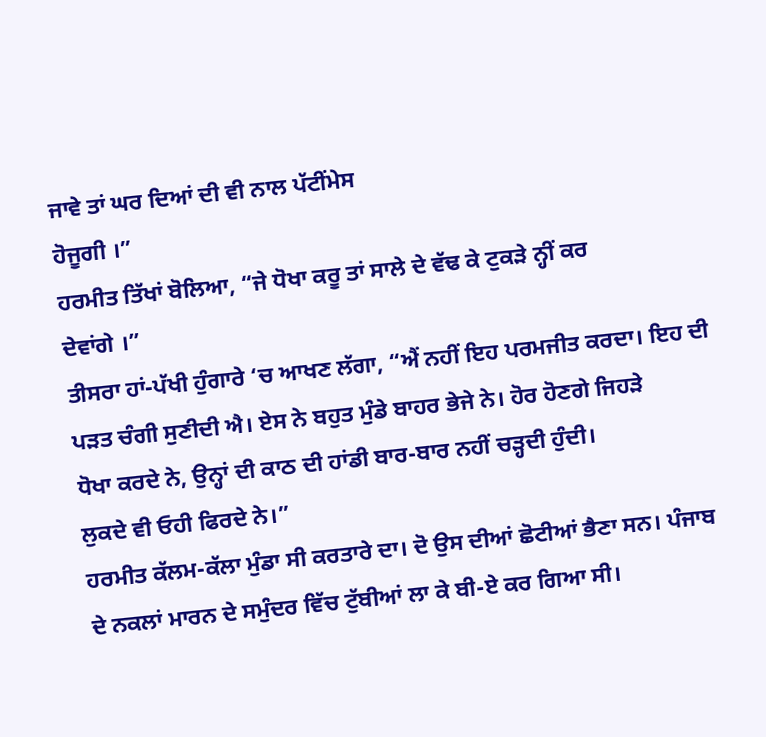ਜਾਵੇ ਤਾਂ ਘਰ ਦਿਆਂ ਦੀ ਵੀ ਨਾਲ ਪੱਟੀਂਮੇਸ
ਹੋਜੂਗੀ ।”
ਹਰਮੀਤ ਤਿੱਖਾਂ ਬੋਲਿਆ, “ਜੇ ਧੋਖਾ ਕਰੂ ਤਾਂ ਸਾਲੇ ਦੇ ਵੱਢ ਕੇ ਟੁਕੜੇ ਨ੍ਹੀਂ ਕਰ
ਦੇਵਾਂਗੇ ।”
ਤੀਸਰਾ ਹਾਂ-ਪੱਖੀ ਹੁੰਗਾਰੇ ‘ਚ ਆਖਣ ਲੱਗਾ, “ਐਂ ਨਹੀਂ ਇਹ ਪਰਮਜੀਤ ਕਰਦਾ। ਇਹ ਦੀ
ਪੜਤ ਚੰਗੀ ਸੁਣੀਦੀ ਐ। ਏਸ ਨੇ ਬਹੁਤ ਮੁੰਡੇ ਬਾਹਰ ਭੇਜੇ ਨੇ। ਹੋਰ ਹੋਣਗੇ ਜਿਹੜੇ
ਧੋਖਾ ਕਰਦੇ ਨੇ, ਉਨ੍ਹਾਂ ਦੀ ਕਾਠ ਦੀ ਹਾਂਡੀ ਬਾਰ-ਬਾਰ ਨਹੀਂ ਚੜ੍ਹਦੀ ਹੁੰਦੀ।
ਲੁਕਦੇ ਵੀ ਓਹੀ ਫਿਰਦੇ ਨੇ।”
ਹਰਮੀਤ ਕੱਲਮ-ਕੱਲਾ ਮੁੰਡਾ ਸੀ ਕਰਤਾਰੇ ਦਾ। ਦੋ ਉਸ ਦੀਆਂ ਛੋਟੀਆਂ ਭੈਣਾ ਸਨ। ਪੰਜਾਬ
ਦੇ ਨਕਲਾਂ ਮਾਰਨ ਦੇ ਸਮੁੰਦਰ ਵਿੱਚ ਟੁੱਬੀਆਂ ਲਾ ਕੇ ਬੀ-ਏ ਕਰ ਗਿਆ ਸੀ।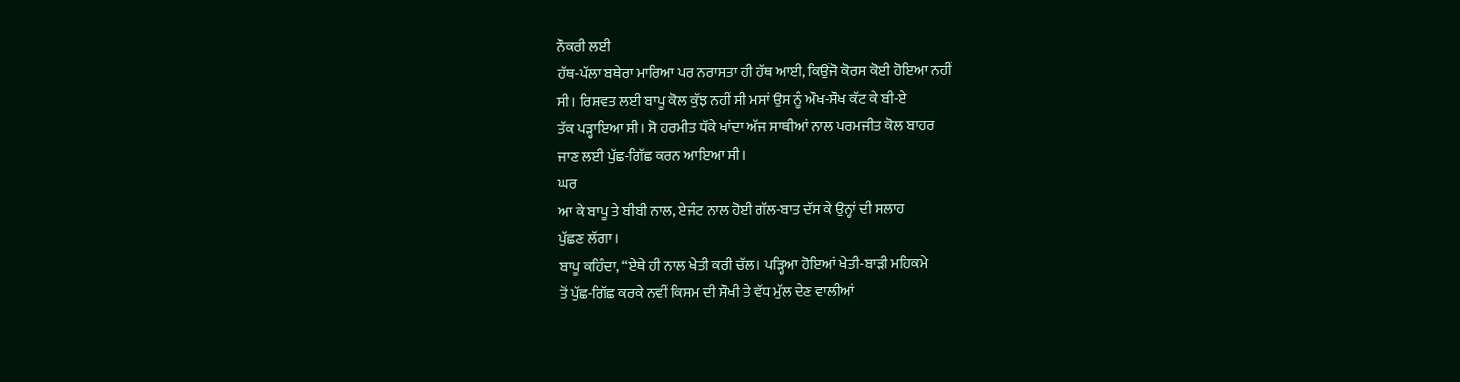ਨੌਕਰੀ ਲਈ
ਹੱਥ-ਪੱਲਾ ਬਥੇਰਾ ਮਾਰਿਆ ਪਰ ਨਰਾਸਤਾ ਹੀ ਹੱਥ ਆਈ, ਕਿਉਂਜੋ ਕੋਰਸ ਕੋਈ ਹੋਇਆ ਨਹੀਂ
ਸੀ। ਰਿਸ਼ਵਤ ਲਈ ਬਾਪੂ ਕੋਲ ਕੁੱਝ ਨਹੀਂ ਸੀ ਮਸਾਂ ਉਸ ਨੂੰ ਔਖ-ਸੌਖ ਕੱਟ ਕੇ ਬੀ-ਏ
ਤੱਕ ਪੜ੍ਹਾਇਆ ਸੀ। ਸੋ ਹਰਮੀਤ ਧੱਕੇ ਖਾਂਦਾ ਅੱਜ ਸਾਥੀਆਂ ਨਾਲ ਪਰਮਜੀਤ ਕੋਲ ਬਾਹਰ
ਜਾਣ ਲਈ ਪੁੱਛ-ਗਿੱਛ ਕਰਨ ਆਇਆ ਸੀ।
ਘਰ
ਆ ਕੇ ਬਾਪੂ ਤੇ ਬੀਬੀ ਨਾਲ, ਏਜੰਟ ਨਾਲ ਹੋਈ ਗੱਲ-ਬਾਤ ਦੱਸ ਕੇ ਉਨ੍ਹਾਂ ਦੀ ਸਲਾਹ
ਪੁੱਛਣ ਲੱਗਾ।
ਬਾਪੂ ਕਹਿੰਦਾ, “ਏਥੇ ਹੀ ਨਾਲ ਖੇਤੀ ਕਰੀ ਚੱਲ। ਪੜ੍ਹਿਆ ਹੋਇਆਂ ਖੇਤੀ-ਬਾੜੀ ਮਹਿਕਮੇ
ਤੋਂ ਪੁੱਛ-ਗਿੱਛ ਕਰਕੇ ਨਵੀਂ ਕਿਸਮ ਦੀ ਸੌਖੀ ਤੇ ਵੱਧ ਮੁੱਲ ਦੇਣ ਵਾਲੀਆਂ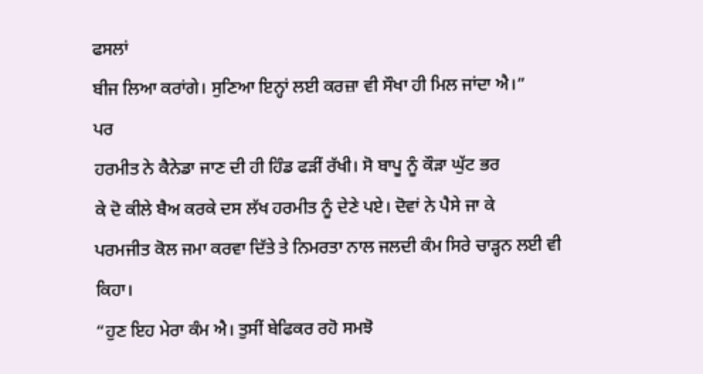ਫਸਲਾਂ
ਬੀਜ ਲਿਆ ਕਰਾਂਗੇ। ਸੁਣਿਆ ਇਨ੍ਹਾਂ ਲਈ ਕਰਜ਼ਾ ਵੀ ਸੌਖਾ ਹੀ ਮਿਲ ਜਾਂਦਾ ਐ।”
ਪਰ
ਹਰਮੀਤ ਨੇ ਕੈਨੇਡਾ ਜਾਣ ਦੀ ਹੀ ਹਿੰਡ ਫੜੀਂ ਰੱਖੀ। ਸੋ ਬਾਪੂ ਨੂੰ ਕੌੜਾ ਘੁੱਟ ਭਰ
ਕੇ ਦੋ ਕੀਲੇ ਬੈਅ ਕਰਕੇ ਦਸ ਲੱਖ ਹਰਮੀਤ ਨੂੰ ਦੇਣੇ ਪਏ। ਦੋਵਾਂ ਨੇ ਪੈਸੇ ਜਾ ਕੇ
ਪਰਮਜੀਤ ਕੋਲ ਜਮਾ ਕਰਵਾ ਦਿੱਤੇ ਤੇ ਨਿਮਰਤਾ ਨਾਲ ਜਲਦੀ ਕੰਮ ਸਿਰੇ ਚਾੜ੍ਹਨ ਲਈ ਵੀ
ਕਿਹਾ।
“ਹੁਣ ਇਹ ਮੇਰਾ ਕੰਮ ਐ। ਤੁਸੀਂ ਬੇਫਿਕਰ ਰਹੋ ਸਮਝੋ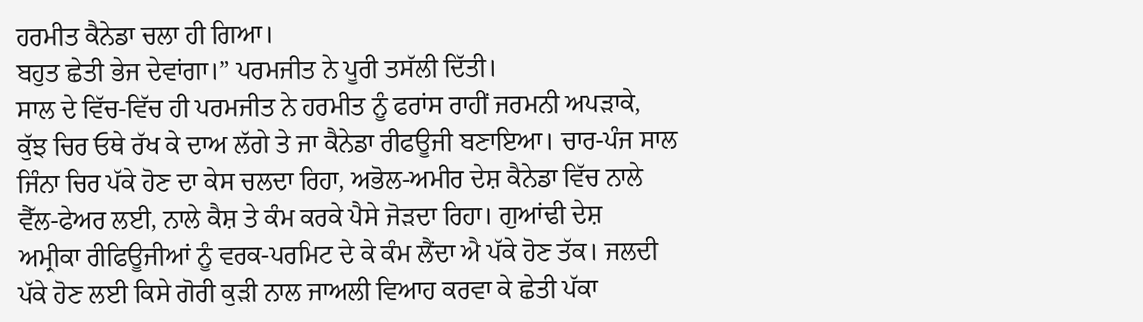ਹਰਮੀਤ ਕੈਨੇਡਾ ਚਲਾ ਹੀ ਗਿਆ।
ਬਹੁਤ ਛੇਤੀ ਭੇਜ ਦੇਵਾਂਗਾ।” ਪਰਮਜੀਤ ਨੇ ਪੂਰੀ ਤਸੱਲੀ ਦਿੱਤੀ।
ਸਾਲ ਦੇ ਵਿੱਚ-ਵਿੱਚ ਹੀ ਪਰਮਜੀਤ ਨੇ ਹਰਮੀਤ ਨੂੰ ਫਰਾਂਸ ਰਾਹੀਂ ਜਰਮਨੀ ਅਪੜਾਕੇ,
ਕੁੱਝ ਚਿਰ ਓਥੇ ਰੱਖ ਕੇ ਦਾਅ ਲੱਗੇ ਤੇ ਜਾ ਕੈਨੇਡਾ ਰੀਫਊਜੀ ਬਣਾਇਆ। ਚਾਰ-ਪੰਜ ਸਾਲ
ਜਿੰਨਾ ਚਿਰ ਪੱਕੇ ਹੋਣ ਦਾ ਕੇਸ ਚਲਦਾ ਰਿਹਾ, ਅਭੋਲ-ਅਮੀਰ ਦੇਸ਼ ਕੈਨੇਡਾ ਵਿੱਚ ਨਾਲੇ
ਵੈੱਲ-ਫੇਅਰ ਲਈ, ਨਾਲੇ ਕੈਸ਼ ਤੇ ਕੰਮ ਕਰਕੇ ਪੈਸੇ ਜੋੜਦਾ ਰਿਹਾ। ਗੁਆਂਢੀ ਦੇਸ਼
ਅਮ੍ਰੀਕਾ ਰੀਫਿਊਜੀਆਂ ਨੂੰ ਵਰਕ-ਪਰਮਿਟ ਦੇ ਕੇ ਕੰਮ ਲੈਂਦਾ ਐ ਪੱਕੇ ਹੋਣ ਤੱਕ। ਜਲਦੀ
ਪੱਕੇ ਹੋਣ ਲਈ ਕਿਸੇ ਗੋਰੀ ਕੁੜੀ ਨਾਲ ਜਾਅਲੀ ਵਿਆਹ ਕਰਵਾ ਕੇ ਛੇਤੀ ਪੱਕਾ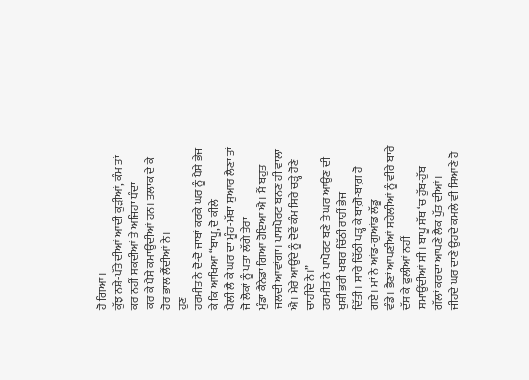ਹੋ ਗਿਆ।
ਕੁੱਝ ਨਸ਼ੇ-ਪੱਤੇ ਦੀਆਂ ਆਦੀ ਕੁੜੀਆਂ, ਕੰਮ ਤਾਂ ਕਰ ਨਹੀਂ ਸਕਦੀਆਂ ਤੇ ਅਜਿਹਾ ਧੰਦਾ
ਕਰ ਕੇ ਪੈਸੇ ਕਮਾਉਂਦੀਆਂ ਹਨ। ਤਲਾਕ ਦੇ ਕੇ ਹੋਰ ਭਾਲ ਲੈਂਦੀਆਂ ਨੇ।
ਹੁਣ
ਹਰਮੀਤ ਨੇ ਦੋ-ਦੋ ਜਾਬਾਂ ਕਰਕੇ ਘਰ ਨੂੰ ਪੈਸੇ ਭੇਜ ਕੇ ਕਿ ਆਖਿਆ “ਬਾਪੂ, ਦੋ ਕੀਲੇ
ਪੈਲੀ ਲੈ ਕੇ ਘਰ ਦਾ ਮੂੰਹ-ਮੱਥਾ ਸੁਆਰ ਲੈਣਾ ਤਾਂ ਜੋ ਲੋਕਾਂ ਨੂੰ ਪਤਾ ਲੱਗੇ ਤੇਰਾ
ਮੁੰਡਾ ਕੈਨੇਡਾ ਗਿਆ ਹੋਇਆ ਐ। ਮੈਂ ਬਹੁਤ ਜਲਦੀ ਆਵਾਂਗਾ। ਪਾਸਪੋਰਟ ਬਨਣ ਹੀ ਵਾਲਾ
ਐ। ਮੇਰੇ ਆਉਂਦੇ ਨੂੰ ਦੋਵੇਂ ਕੰਮ ਸਿਰੇ ਚੜ੍ਹੇ ਹੋਣੇ ਚਾਹੀਦੇ ਨੇ।”
ਹਰਮੀਤ ਨੇ ਪਾਪੋਰਟ ਬਣੇ ਤੇ ਘਰ ਆਉਣ ਦੀ ਖੁਸ਼ੀ ਭਰੀ ਖਬਰ ਚਿੱਠੀ ਰਾਹੀਂ ਭੇਜ
ਦਿੱਤੀ। ਸਾਰੇ ਚਿੱਠੀ ਪੜ੍ਹ ਕੇ ਬਾਗ਼ੋ-ਬਾਗ਼ ਹੋ ਗਏ। ਮਾਂ ਨੇ ਆਂਡ-ਗੁਆਂਡ ਲੱਡੂ
ਵੰਡੇ। ਭੈਣਾਂ ਆਪਣੀਆਂ ਸਹੇਲੀਆਂ ਨੂੰ ਵੀਰੇ ਬਾਰੇ ਦੱਸ ਕੇ ਫੁਲੀਆਂ ਨਹੀਂ
ਸਮਾਉਂਦੀਆਂ ਸੀ। ਬਾਪੂ ਸੱਥ ‘ਚ ਹੁੱਬ-ਹੁੱਬ ਗੱਲਾਂ ਕਰਦਾ ਆਪਣੇ ਲੈਕ ਪੁੱਤ ਦੀਆਂ।
ਜੀਹਦੇ ਘਰ ਦਾਣੇ ਉਹਦੇ ਕਮਲੇ ਵੀ ਸਿਆਣੇ ਹੋ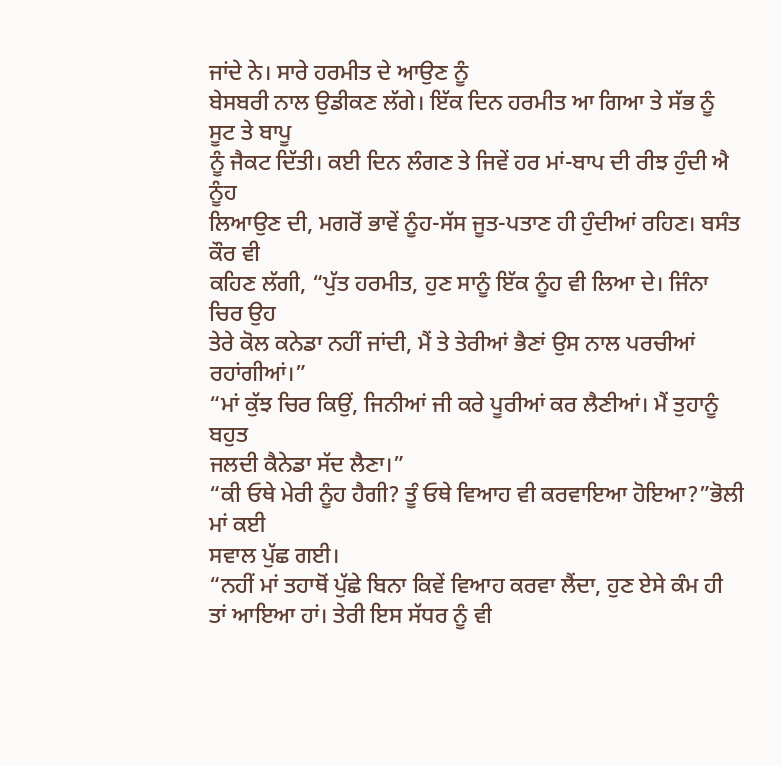ਜਾਂਦੇ ਨੇ। ਸਾਰੇ ਹਰਮੀਤ ਦੇ ਆਉਣ ਨੂੰ
ਬੇਸਬਰੀ ਨਾਲ ਉਡੀਕਣ ਲੱਗੇ। ਇੱਕ ਦਿਨ ਹਰਮੀਤ ਆ ਗਿਆ ਤੇ ਸੱਭ ਨੂੰ ਸੂਟ ਤੇ ਬਾਪੂ
ਨੂੰ ਜੈਕਟ ਦਿੱਤੀ। ਕਈ ਦਿਨ ਲੰਗਣ ਤੇ ਜਿਵੇਂ ਹਰ ਮਾਂ-ਬਾਪ ਦੀ ਰੀਝ ਹੁੰਦੀ ਐ ਨੂੰਹ
ਲਿਆਉਣ ਦੀ, ਮਗਰੋਂ ਭਾਵੇਂ ਨੂੰਹ-ਸੱਸ ਜੂਤ-ਪਤਾਣ ਹੀ ਹੁੰਦੀਆਂ ਰਹਿਣ। ਬਸੰਤ ਕੌਰ ਵੀ
ਕਹਿਣ ਲੱਗੀ, “ਪੁੱਤ ਹਰਮੀਤ, ਹੁਣ ਸਾਨੂੰ ਇੱਕ ਨੂੰਹ ਵੀ ਲਿਆ ਦੇ। ਜਿੰਨਾ ਚਿਰ ਉਹ
ਤੇਰੇ ਕੋਲ ਕਨੇਡਾ ਨਹੀਂ ਜਾਂਦੀ, ਮੈਂ ਤੇ ਤੇਰੀਆਂ ਭੈਣਾਂ ਉਸ ਨਾਲ ਪਰਚੀਆਂ
ਰਹਾਂਗੀਆਂ।”
“ਮਾਂ ਕੁੱਝ ਚਿਰ ਕਿਉਂ, ਜਿਨੀਆਂ ਜੀ ਕਰੇ ਪੂਰੀਆਂ ਕਰ ਲੈਣੀਆਂ। ਮੈਂ ਤੁਹਾਨੂੰ ਬਹੁਤ
ਜਲਦੀ ਕੈਨੇਡਾ ਸੱਦ ਲੈਣਾ।”
“ਕੀ ਓਥੇ ਮੇਰੀ ਨੂੰਹ ਹੈਗੀ? ਤੂੰ ਓਥੇ ਵਿਆਹ ਵੀ ਕਰਵਾਇਆ ਹੋਇਆ?”ਭੋਲੀ ਮਾਂ ਕਈ
ਸਵਾਲ ਪੁੱਛ ਗਈ।
“ਨਹੀਂ ਮਾਂ ਤਹਾਥੋਂ ਪੁੱਛੇ ਬਿਨਾ ਕਿਵੇਂ ਵਿਆਹ ਕਰਵਾ ਲੈਂਦਾ, ਹੁਣ ਏਸੇ ਕੰਮ ਹੀ
ਤਾਂ ਆਇਆ ਹਾਂ। ਤੇਰੀ ਇਸ ਸੱਧਰ ਨੂੰ ਵੀ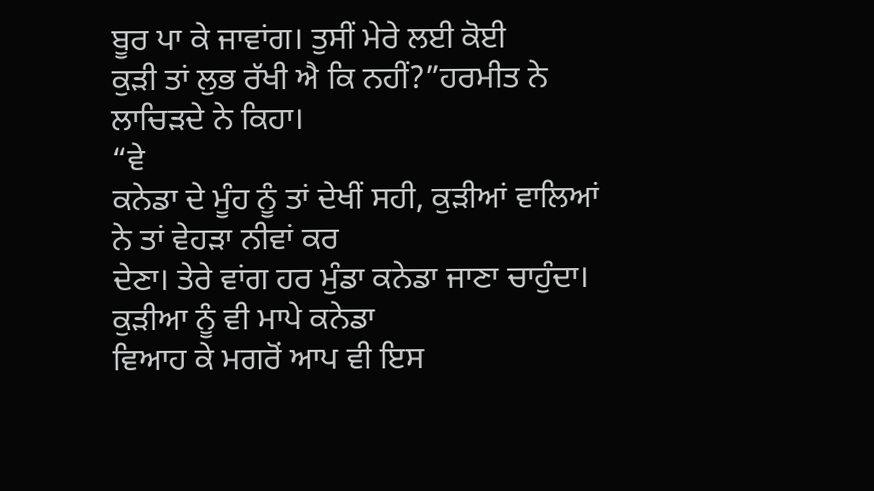ਬੂਰ ਪਾ ਕੇ ਜਾਵਾਂਗ। ਤੁਸੀਂ ਮੇਰੇ ਲਈ ਕੋਈ
ਕੁੜੀ ਤਾਂ ਲੁਭ ਰੱਖੀ ਐ ਕਿ ਨਹੀਂ?”ਹਰਮੀਤ ਨੇ ਲਾਚਿੜਦੇ ਨੇ ਕਿਹਾ।
“ਵੇ
ਕਨੇਡਾ ਦੇ ਮੂੰਹ ਨੂੰ ਤਾਂ ਦੇਖੀਂ ਸਹੀ, ਕੁੜੀਆਂ ਵਾਲਿਆਂ ਨੇ ਤਾਂ ਵੇਹੜਾ ਨੀਵਾਂ ਕਰ
ਦੇਣਾ। ਤੇਰੇ ਵਾਂਗ ਹਰ ਮੁੰਡਾ ਕਨੇਡਾ ਜਾਣਾ ਚਾਹੁੰਦਾ। ਕੁੜੀਆ ਨੂੰ ਵੀ ਮਾਪੇ ਕਨੇਡਾ
ਵਿਆਹ ਕੇ ਮਗਰੋਂ ਆਪ ਵੀ ਇਸ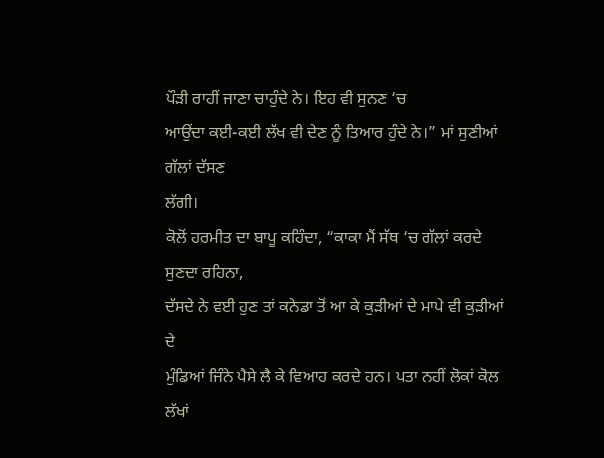ਪੌੜੀ ਰਾਹੀਂ ਜਾਣਾ ਚਾਹੁੰਦੇ ਨੇ। ਇਹ ਵੀ ਸੁਨਣ ‘ਚ
ਆਉਂਦਾ ਕਈ-ਕਈ ਲੱਖ ਵੀ ਦੇਣ ਨੂੰ ਤਿਆਰ ਹੁੰਦੇ ਨੇ।” ਮਾਂ ਸੁਣੀਆਂ ਗੱਲਾਂ ਦੱਸਣ
ਲੱਗੀ।
ਕੋਲੋਂ ਹਰਮੀਤ ਦਾ ਬਾਪੂ ਕਹਿੰਦਾ, “ਕਾਕਾ ਮੈਂ ਸੱਥ ‘ਚ ਗੱਲਾਂ ਕਰਦੇ ਸੁਣਦਾ ਰਹਿਨਾ,
ਦੱਸਦੇ ਨੇ ਵਈ ਹੁਣ ਤਾਂ ਕਨੇਡਾ ਤੋਂ ਆ ਕੇ ਕੁੜੀਆਂ ਦੇ ਮਾਪੇ ਵੀ ਕੁੜੀਆਂ ਦੇ
ਮੁੰਡਿਆਂ ਜਿੰਨੇ ਪੈਸੇ ਲੈ ਕੇ ਵਿਆਹ ਕਰਦੇ ਹਨ। ਪਤਾ ਨਹੀਂ ਲੋਕਾਂ ਕੋਲ ਲੱਖਾਂ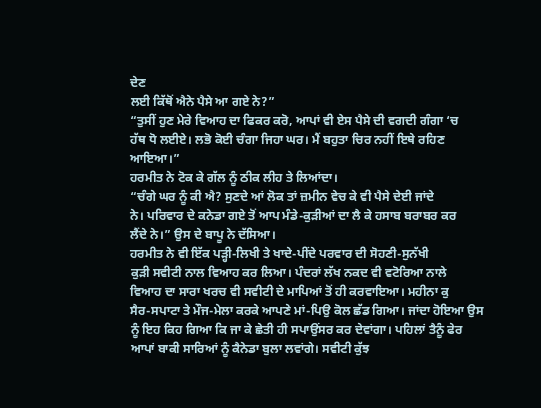ਦੇਣ
ਲਈ ਕਿੱਥੋਂ ਐਨੇ ਪੈਸੇ ਆ ਗਏ ਨੇ?”
“ਤੁਸੀਂ ਹੁਣ ਮੇਰੇ ਵਿਆਹ ਦਾ ਫਿਕਰ ਕਰੋ, ਆਪਾਂ ਵੀ ਏਸ ਪੈਸੇ ਦੀ ਵਗਦੀ ਗੰਗਾ ‘ਚ
ਹੱਥ ਧੋ ਲਈਏ। ਲਭੋ ਕੋਈ ਚੰਗਾ ਜਿਹਾ ਘਰ। ਮੈਂ ਬਹੁਤਾ ਚਿਰ ਨਹੀਂ ਇਥੇ ਰਹਿਣ ਆਇਆ।”
ਹਰਮੀਤ ਨੇ ਟੋਕ ਕੇ ਗੱਲ ਨੂੰ ਠੀਕ ਲੀਹ ਤੇ ਲਿਆਂਦਾ।
“ਚੰਗੇ ਘਰ ਨੂੰ ਕੀ ਐ? ਸੁਣਦੇ ਆਂ ਲੋਕ ਤਾਂ ਜ਼ਮੀਨ ਵੇਚ ਕੇ ਵੀ ਪੈਸੇ ਦੇਈ ਜਾਂਦੇ
ਨੇ। ਪਰਿਵਾਰ ਦੇ ਕਨੇਡਾ ਗਏ ਤੋਂ ਆਪ ਮੰਡੇ-ਕੁੜੀਆਂ ਦਾ ਲੈ ਕੇ ਹਸਾਬ ਬਰਾਬਰ ਕਰ
ਲੈਂਦੇ ਨੇ।” ਉਸ ਦੇ ਬਾਪੂ ਨੇ ਦੱਸਿਆ।
ਹਰਮੀਤ ਨੇ ਵੀ ਇੱਕ ਪੜ੍ਹੀ-ਲਿਖੀ ਤੇ ਖਾਦੇ-ਪੀਂਦੇ ਪਰਵਾਰ ਦੀ ਸੋਹਣੀ-ਸੁਨੱਖੀ
ਕੁੜੀ ਸਵੀਟੀ ਨਾਲ ਵਿਆਹ ਕਰ ਲਿਆ। ਪੰਦਰਾਂ ਲੱਖ ਨਕਦ ਵੀ ਵਟੋਰਿਆ ਨਾਲੇ
ਵਿਆਹ ਦਾ ਸਾਰਾ ਖਰਚ ਵੀ ਸਵੀਟੀ ਦੇ ਮਾਪਿਆਂ ਤੋਂ ਹੀ ਕਰਵਾਇਆ। ਮਹੀਨਾ ਕੁ
ਸੈਰ-ਸਪਾਟਾ ਤੇ ਮੌਜ-ਮੇਲਾ ਕਰਕੇ ਆਪਣੇ ਮਾਂ-ਪਿਉ ਕੋਲ ਛੱਡ ਗਿਆ। ਜਾਂਦਾ ਹੋਇਆ ਉਸ
ਨੂੰ ਇਹ ਕਿਹ ਗਿਆ ਕਿ ਜਾ ਕੇ ਛੇਤੀ ਹੀ ਸਪਾਉਂਸਰ ਕਰ ਦੇਵਾਂਗਾ। ਪਹਿਲਾਂ ਤੈਨੂੰ ਫੇਰ
ਆਪਾਂ ਬਾਕੀ ਸਾਰਿਆਂ ਨੂੰ ਕੈਨੇਡਾ ਬੁਲਾ ਲਵਾਂਗੇ। ਸਵੀਟੀ ਕੁੱਝ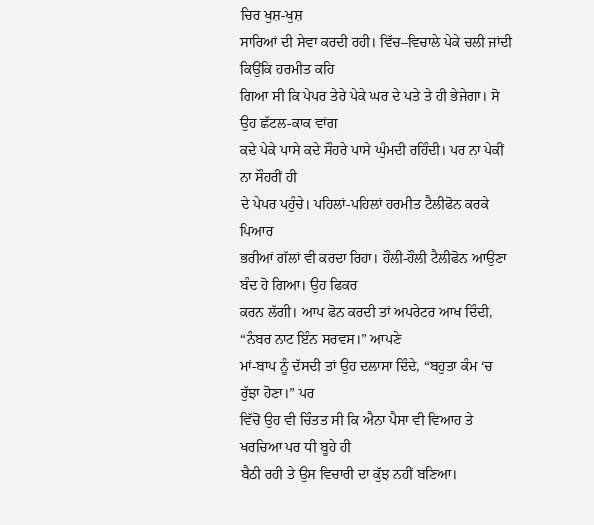ਚਿਰ ਖੁਸ਼-ਖੁਸ਼
ਸਾਰਿਆਂ ਦੀ ਸੇਵਾ ਕਰਦੀ ਰਹੀ। ਵਿੱਚ–ਵਿਚਾਲੇ ਪੇਕੇ ਚਲੀ ਜਾਂਦੀ ਕਿਉਂਕਿ ਹਰਮੀਤ ਕਹਿ
ਗਿਆ ਸੀ ਕਿ ਪੇਪਰ ਤੇਰੇ ਪੇਕੇ ਘਰ ਦੇ ਪਤੇ ਤੇ ਹੀ ਭੇਜੇਗਾ। ਸੋ ਉਹ ਛੱਟਲ-ਕਾਕ ਵਾਂਗ
ਕਦੇ ਪੇਕੇ ਪਾਸੇ ਕਦੇ ਸੌਹਰੇ ਪਾਸੇ ਘੁੰਮਦੀ ਰਹਿੰਦੀ। ਪਰ ਨਾ ਪੇਕੀਂ ਨਾ ਸੌਹਰੀਂ ਹੀ
ਦੇ ਪੇਪਰ ਪਹੁੰਚੇ। ਪਹਿਲਾਂ-ਪਹਿਲਾਂ ਹਰਮੀਤ ਟੈਲੀਫੋਨ ਕਰਕੇ ਪਿਆਰ
ਭਰੀਆਂ ਗੱਲਾਂ ਵੀ ਕਰਦਾ ਰਿਹਾ। ਹੌਲੀ-ਹੌਲੀ ਟੈਲੀਫੋਨ ਆਉਣਾ ਬੰਦ ਹੋ ਗਿਆ। ਉਹ ਫਿਕਰ
ਕਰਨ ਲੱਗੀ। ਆਪ ਫੋਨ ਕਰਦੀ ਤਾਂ ਅਪਰੇਟਰ ਆਖ ਦਿੰਦੀ, “ਨੰਬਰ ਨਾਟ ਇੰਨ ਸਰਵਸ।” ਆਪਣੇ
ਮਾਂ-ਬਾਪ ਨੂੰ ਦੱਸਦੀ ਤਾਂ ਉਹ ਦਲਾਸਾ ਦਿੰਦੇ, “ਬਹੁਤਾ ਕੰਮ ‘ਚ ਰੁੱਝਾ ਹੋਣਾ।” ਪਰ
ਵਿੱਚੋਂ ਉਹ ਵੀ ਚਿੰਤਤ ਸੀ ਕਿ ਐਨਾ ਪੈਸਾ ਵੀ ਵਿਆਹ ਤੇ ਖਰਚਿਆ ਪਰ ਧੀ ਬੂਹੇ ਹੀ
ਬੈਠੀ ਰਹੀ ਤੇ ਉਸ ਵਿਚਾਰੀ ਦਾ ਕੁੱਝ ਨਹੀਂ ਬਣਿਆ।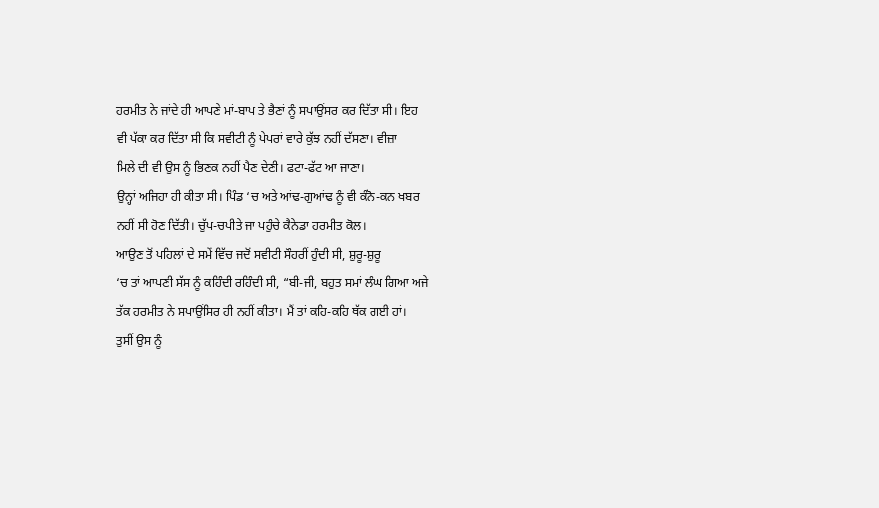ਹਰਮੀਤ ਨੇ ਜਾਂਦੇ ਹੀ ਆਪਣੇ ਮਾਂ-ਬਾਪ ਤੇ ਭੈਣਾਂ ਨੂੰ ਸਪਾਉਂਸਰ ਕਰ ਦਿੱਤਾ ਸੀ। ਇਹ
ਵੀ ਪੱਕਾ ਕਰ ਦਿੱਤਾ ਸੀ ਕਿ ਸਵੀਟੀ ਨੂੰ ਪੇਪਰਾਂ ਵਾਰੇ ਕੁੱਝ ਨਹੀਂ ਦੱਸਣਾ। ਵੀਜ਼ਾ
ਮਿਲੇ ਦੀ ਵੀ ਉਸ ਨੂੰ ਭਿਣਕ ਨਹੀਂ ਪੈਣ ਦੇਣੀ। ਫਟਾ-ਫੱਟ ਆ ਜਾਣਾ।
ਉਨ੍ਹਾਂ ਅਜਿਹਾ ਹੀ ਕੀਤਾ ਸੀ। ਪਿੰਡ ‘ਚ ਅਤੇ ਆਂਢ-ਗੁਆਂਢ ਨੂੰ ਵੀ ਕੰਨੋ-ਕਨ ਖਬਰ
ਨਹੀਂ ਸੀ ਹੋਣ ਦਿੱਤੀ। ਚੁੱਪ-ਚਪੀਤੇ ਜਾ ਪਹੁੰਚੇ ਕੈਨੇਡਾ ਹਰਮੀਤ ਕੋਲ।
ਆਉਣ ਤੋਂ ਪਹਿਲਾਂ ਦੇ ਸਮੇਂ ਵਿੱਚ ਜਦੋਂ ਸਵੀਟੀ ਸੌਹਰੀਂ ਹੁੰਦੀ ਸੀ, ਸ਼ੁਰੂ-ਸ਼ੁਰੂ
‘ਚ ਤਾਂ ਆਪਣੀ ਸੱਸ ਨੂੰ ਕਹਿੰਦੀ ਰਹਿੰਦੀ ਸੀ, “ਬੀ-ਜੀ, ਬਹੁਤ ਸਮਾਂ ਲੰਘ ਗਿਆ ਅਜੇ
ਤੱਕ ਹਰਮੀਤ ਨੇ ਸਪਾਉਂਸਿਰ ਹੀ ਨਹੀਂ ਕੀਤਾ। ਮੈਂ ਤਾਂ ਕਹਿ-ਕਹਿ ਥੱਕ ਗਈ ਹਾਂ।
ਤੁਸੀਂ ਉਸ ਨੂੰ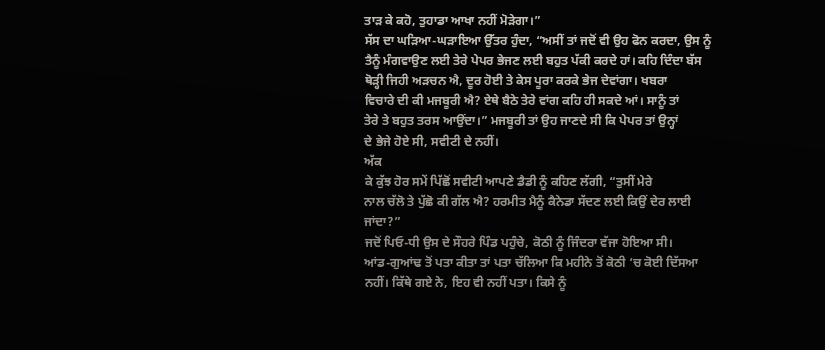ਤਾੜ ਕੇ ਕਹੋ, ਤੁਹਾਡਾ ਆਖਾ ਨਹੀਂ ਮੋੜੇਗਾ।”
ਸੱਸ ਦਾ ਘੜਿਆ-ਘੜਾਇਆ ਉੱਤਰ ਹੁੰਦਾ, “ਅਸੀਂ ਤਾਂ ਜਦੋਂ ਵੀ ਉਹ ਫੋਨ ਕਰਦਾ, ਉਸ ਨੂੰ
ਤੈਨੂੰ ਮੰਗਵਾਉਣ ਲਈ ਤੇਰੇ ਪੇਪਰ ਭੇਜਣ ਲਈ ਬਹੁਤ ਪੱਕੀ ਕਰਦੇ ਹਾਂ। ਕਹਿ ਦਿੰਦਾ ਬੱਸ
ਥੋੜ੍ਹੀ ਜਿਹੀ ਅੜਚਨ ਐ, ਦੂਰ ਹੋਈ ਤੇ ਕੇਸ ਪੂਰਾ ਕਰਕੇ ਭੇਜ ਦੇਵਾਂਗਾ। ਖਬਰਾ
ਵਿਚਾਰੇ ਦੀ ਕੀ ਮਜਬੂਰੀ ਐ? ਏਥੇ ਬੈਠੇ ਤੇਰੇ ਵਾਂਗ ਕਹਿ ਹੀ ਸਕਦੇ ਆਂ। ਸਾਨੂੰ ਤਾਂ
ਤੇਰੇ ਤੇ ਬਹੁਤ ਤਰਸ ਆਉਂਦਾ।” ਮਜਬੂਰੀ ਤਾਂ ਉਹ ਜਾਣਦੇ ਸੀ ਕਿ ਪੇਪਰ ਤਾਂ ਉਨ੍ਹਾਂ
ਦੇ ਭੇਜੇ ਹੋਏ ਸੀ, ਸਵੀਟੀ ਦੇ ਨਹੀਂ।
ਅੱਕ
ਕੇ ਕੁੱਝ ਹੋਰ ਸਮੇਂ ਪਿੱਛੋਂ ਸਵੀਟੀ ਆਪਣੇ ਡੈਡੀ ਨੂੰ ਕਹਿਣ ਲੱਗੀ, “ਤੁਸੀਂ ਮੇਰੇ
ਨਾਲ ਚੱਲੋ ਤੇ ਪੁੱਛੋ ਕੀ ਗੱਲ ਐ? ਹਰਮੀਤ ਮੈਨੂੰ ਕੈਨੇਡਾ ਸੱਦਣ ਲਈ ਕਿਉਂ ਦੇਰ ਲਾਈ
ਜਾਂਦਾ?”
ਜਦੋਂ ਪਿਓ-ਧੀ ਉਸ ਦੇ ਸੌਹਰੇ ਪਿੰਡ ਪਹੁੰਚੇ, ਕੋਠੀ ਨੂੰ ਜਿੰਦਰਾ ਵੱਜਾ ਹੋਇਆ ਸੀ।
ਆਂਡ-ਗੁਆਂਢ ਤੋਂ ਪਤਾ ਕੀਤਾ ਤਾਂ ਪਤਾ ਚੱਲਿਆ ਕਿ ਮਹੀਨੇ ਤੋਂ ਕੋਠੀ ‘ਚ ਕੋਈ ਦਿੱਸਆ
ਨਹੀਂ। ਕਿੱਥੇ ਗਏ ਨੇ, ਇਹ ਵੀ ਨਹੀਂ ਪਤਾ। ਕਿਸੇ ਨੂੰ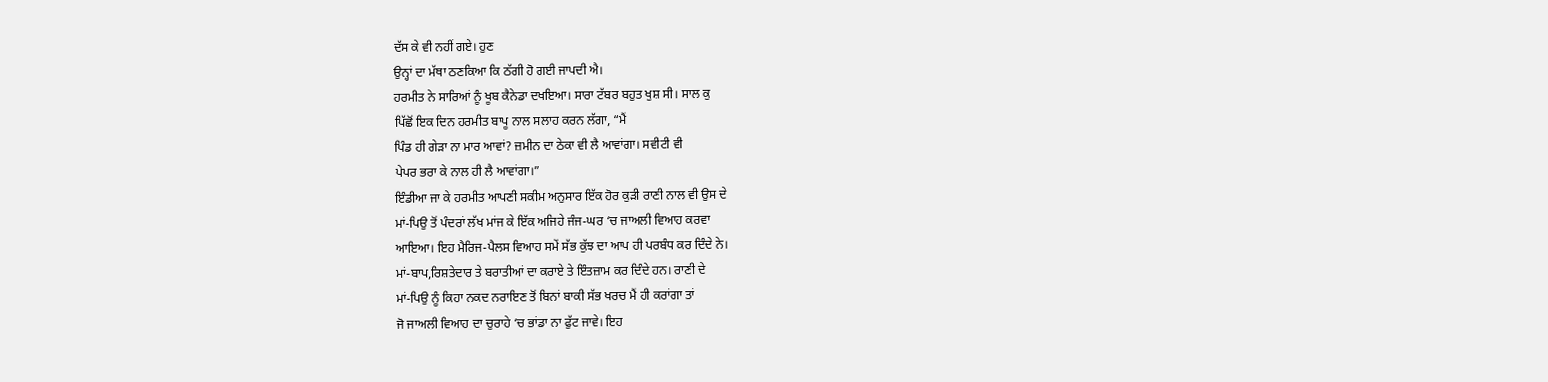ਦੱਸ ਕੇ ਵੀ ਨਹੀਂ ਗਏ। ਹੁਣ
ਉਨ੍ਹਾਂ ਦਾ ਮੱਥਾ ਠਣਕਿਆ ਕਿ ਠੱਗੀ ਹੋ ਗਈ ਜਾਪਦੀ ਐ।
ਹਰਮੀਤ ਨੇ ਸਾਰਿਆਂ ਨੂੰ ਖੂਬ ਕੈਨੇਡਾ ਦਖਇਆ। ਸਾਰਾ ਟੱਬਰ ਬਹੁਤ ਖੁਸ਼ ਸੀ। ਸਾਲ ਕੁ
ਪਿੱਛੋਂ ਇਕ ਦਿਨ ਹਰਮੀਤ ਬਾਪੂ ਨਾਲ ਸਲਾਹ ਕਰਨ ਲੱਗਾ, “ਮੈਂ
ਪਿੰਡ ਹੀ ਗੇੜਾ ਨਾ ਮਾਰ ਆਵਾਂ? ਜ਼ਮੀਨ ਦਾ ਠੇਕਾ ਵੀ ਲੈ ਆਵਾਂਗਾ। ਸਵੀਟੀ ਵੀ
ਪੇਪਰ ਭਰਾ ਕੇ ਨਾਲ ਹੀ ਲੈ ਆਵਾਂਗਾ।”
ਇੰਡੀਆ ਜਾ ਕੇ ਹਰਮੀਤ ਆਪਣੀ ਸਕੀਮ ਅਨੁਸਾਰ ਇੱਕ ਹੋਰ ਕੁੜੀ ਰਾਣੀ ਨਾਲ ਵੀ ਉਸ ਦੇ
ਮਾਂ-ਪਿਉ ਤੋਂ ਪੰਦਰਾਂ ਲੱਖ ਮਾਂਜ ਕੇ ਇੱਕ ਅਜਿਹੇ ਜੰਜ-ਘਰ ‘ਚ ਜਾਅਲੀ ਵਿਆਹ ਕਰਵਾ
ਆਇਆ। ਇਹ ਮੈਰਿਜ-ਪੈਲਸ ਵਿਆਹ ਸਮੇਂ ਸੱਭ ਕੁੱਝ ਦਾ ਆਪ ਹੀ ਪਰਬੰਧ ਕਰ ਦਿੰਦੇ ਨੇ।
ਮਾਂ-ਬਾਪ,ਰਿਸ਼ਤੇਦਾਰ ਤੇ ਬਰਾਤੀਆਂ ਦਾ ਕਰਾਏ ਤੇ ਇੰਤਜ਼ਾਮ ਕਰ ਦਿੰਦੇ ਹਨ। ਰਾਣੀ ਦੇ
ਮਾਂ-ਪਿਉ ਨੂੰ ਕਿਹਾ ਨਕਦ ਨਰਾਇਣ ਤੋਂ ਬਿਨਾਂ ਬਾਕੀ ਸੱਭ ਖਰਚ ਮੈਂ ਹੀ ਕਰਾਂਗਾ ਤਾਂ
ਜੋ ਜਾਅਲੀ ਵਿਆਹ ਦਾ ਚੁਰਾਹੇ ‘ਚ ਭਾਂਡਾ ਨਾ ਫੁੱਟ ਜਾਵੇ। ਇਹ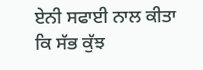ਏਨੀ ਸਫਾਈ ਨਾਲ ਕੀਤਾ
ਕਿ ਸੱਭ ਕੁੱਝ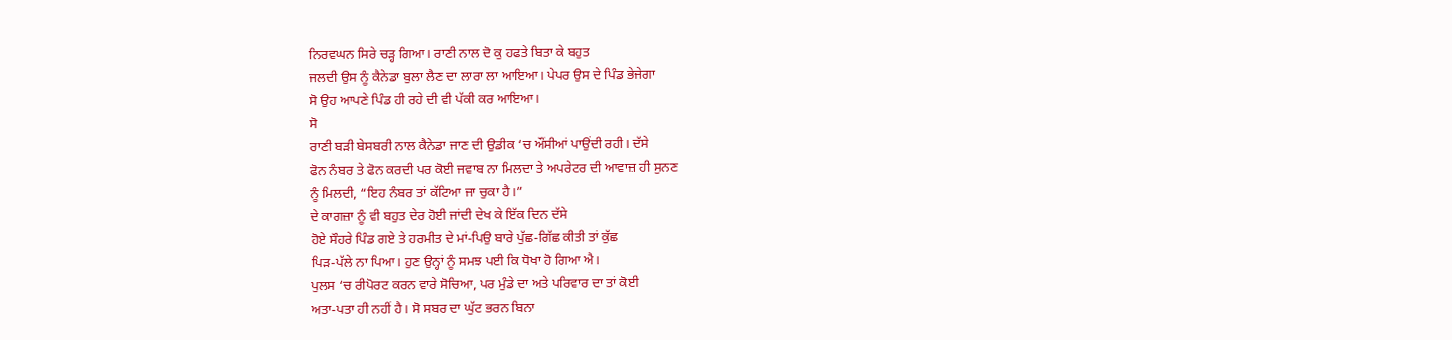ਨਿਰਵਘਨ ਸਿਰੇ ਚੜ੍ਹ ਗਿਆ। ਰਾਣੀ ਨਾਲ ਦੋ ਕੁ ਹਫਤੇ ਬਿਤਾ ਕੇ ਬਹੁਤ
ਜਲਦੀ ਉਸ ਨੂੰ ਕੈਨੇਡਾ ਬੁਲਾ ਲੈਣ ਦਾ ਲਾਰਾ ਲਾ ਆਇਆ। ਪੇਪਰ ਉਸ ਦੇ ਪਿੰਡ ਭੇਜੇਗਾ
ਸੋ ਉਹ ਆਪਣੇ ਪਿੰਡ ਹੀ ਰਹੇ ਦੀ ਵੀ ਪੱਕੀ ਕਰ ਆਇਆ।
ਸੋ
ਰਾਣੀ ਬੜੀ ਬੇਸਬਰੀ ਨਾਲ ਕੈਨੇਡਾ ਜਾਣ ਦੀ ਉਡੀਕ ‘ਚ ਔਂਸੀਆਂ ਪਾਉਂਦੀ ਰਹੀ। ਦੱਸੇ
ਫੋਨ ਨੰਬਰ ਤੇ ਫੋਨ ਕਰਦੀ ਪਰ ਕੋਈ ਜਵਾਬ ਨਾ ਮਿਲਦਾ ਤੇ ਅਪਰੇਟਰ ਦੀ ਆਵਾਜ਼ ਹੀ ਸੁਨਣ
ਨੂੰ ਮਿਲਦੀ, “ਇਹ ਨੰਬਰ ਤਾਂ ਕੱਟਿਆ ਜਾ ਚੁਕਾ ਹੈ।”
ਦੇ ਕਾਗਜ਼ਾ ਨੂੰ ਵੀ ਬਹੁਤ ਦੇਰ ਹੋਈ ਜਾਂਦੀ ਦੇਖ ਕੇ ਇੱਕ ਦਿਨ ਦੱਸੇ
ਹੋਏ ਸੌਹਰੇ ਪਿੰਡ ਗਏ ਤੇ ਹਰਮੀਤ ਦੇ ਮਾਂ-ਪਿਉ ਬਾਰੇ ਪੁੱਛ-ਗਿੱਛ ਕੀਤੀ ਤਾਂ ਕੁੱਛ
ਪਿੜ-ਪੱਲੇ ਨਾ ਪਿਆ। ਹੁਣ ਉਨ੍ਹਾਂ ਨੂੰ ਸਮਝ ਪਈ ਕਿ ਧੋਖਾ ਹੋ ਗਿਆ ਐ।
ਪੁਲਸ ‘ਚ ਰੀਪੋਰਟ ਕਰਨ ਵਾਰੇ ਸੋਚਿਆ, ਪਰ ਮੁੰਡੇ ਦਾ ਅਤੇ ਪਰਿਵਾਰ ਦਾ ਤਾਂ ਕੋਈ
ਅਤਾ-ਪਤਾ ਹੀ ਨਹੀਂ ਹੈ। ਸੋ ਸਬਰ ਦਾ ਘੁੱਟ ਭਰਨ ਬਿਨਾ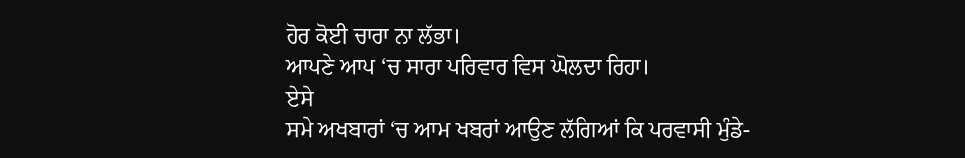ਹੋਰ ਕੋਈ ਚਾਰਾ ਨਾ ਲੱਭਾ।
ਆਪਣੇ ਆਪ ‘ਚ ਸਾਰਾ ਪਰਿਵਾਰ ਵਿਸ ਘੋਲਦਾ ਰਿਹਾ।
ਏਸੇ
ਸਮੇ ਅਖਬਾਰਾਂ ‘ਚ ਆਮ ਖਬਰਾਂ ਆਉਣ ਲੱਗਿਆਂ ਕਿ ਪਰਵਾਸੀ ਮੁੰਡੇ-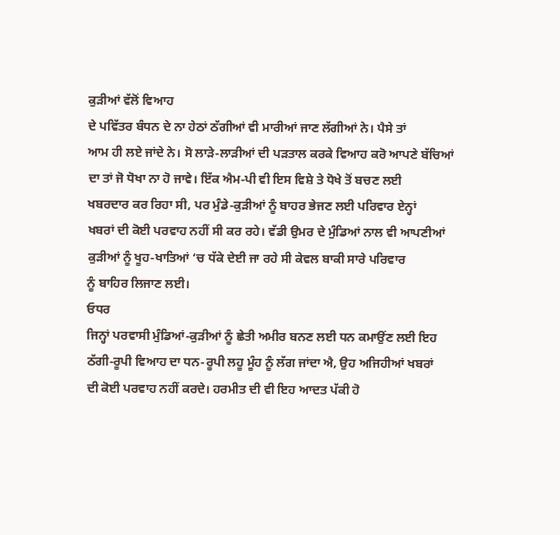ਕੁੜੀਆਂ ਵੱਲੋਂ ਵਿਆਹ
ਦੇ ਪਵਿੱਤਰ ਬੰਧਨ ਦੇ ਨਾ ਹੇਠਾਂ ਠੱਗੀਆਂ ਵੀ ਮਾਰੀਆਂ ਜਾਣ ਲੱਗੀਆਂ ਨੇ। ਪੈਸੇ ਤਾਂ
ਆਮ ਹੀ ਲਏ ਜਾਂਦੇ ਨੇ। ਸੋ ਲਾੜੇ-ਲਾੜੀਆਂ ਦੀ ਪੜਤਾਲ ਕਰਕੇ ਵਿਆਹ ਕਰੋ ਆਪਣੇ ਬੱਚਿਆਂ
ਦਾ ਤਾਂ ਜੋ ਧੋਖਾ ਨਾ ਹੋ ਜਾਵੇ। ਇੱਕ ਐਮ-ਪੀ ਵੀ ਇਸ ਵਿਸ਼ੇ ਤੇ ਧੋਖੇ ਤੋਂ ਬਚਣ ਲਈ
ਖਬਰਦਾਰ ਕਰ ਰਿਹਾ ਸੀ, ਪਰ ਮੁੰਡੇ-ਕੁੜੀਆਂ ਨੂੰ ਬਾਹਰ ਭੇਜਣ ਲਈ ਪਰਿਵਾਰ ਏਨ੍ਹਾਂ
ਖਬਰਾਂ ਦੀ ਕੋਈ ਪਰਵਾਹ ਨਹੀਂ ਸੀ ਕਰ ਰਹੇ। ਵੱਡੀ ਉਮਰ ਦੇ ਮੁੰਡਿਆਂ ਨਾਲ ਵੀ ਆਪਣੀਆਂ
ਕੁੜੀਆਂ ਨੂੰ ਖੂਹ-ਖਾਤਿਆਂ ‘ਚ ਧੱਕੇ ਦੇਈ ਜਾ ਰਹੇ ਸੀ ਕੇਵਲ ਬਾਕੀ ਸਾਰੇ ਪਰਿਵਾਰ
ਨੂੰ ਬਾਹਿਰ ਲਿਜਾਣ ਲਈ।
ਓਧਰ
ਜਿਨ੍ਹਾਂ ਪਰਵਾਸੀ ਮੁੰਡਿਆਂ-ਕੁੜੀਆਂ ਨੂੰ ਛੇਤੀ ਅਮੀਰ ਬਨਣ ਲਈ ਧਨ ਕਮਾਉਂਣ ਲਈ ਇਹ
ਠੱਗੀ-ਰੂਪੀ ਵਿਆਹ ਦਾ ਧਨ-ਰੂਪੀ ਲਹੂ ਮੂੰਹ ਨੂੰ ਲੱਗ ਜਾਂਦਾ ਐ, ਉਹ ਅਜਿਹੀਆਂ ਖਬਰਾਂ
ਦੀ ਕੋਈ ਪਰਵਾਹ ਨਹੀਂ ਕਰਦੇ। ਹਰਮੀਤ ਦੀ ਵੀ ਇਹ ਆਦਤ ਪੱਕੀ ਹੋ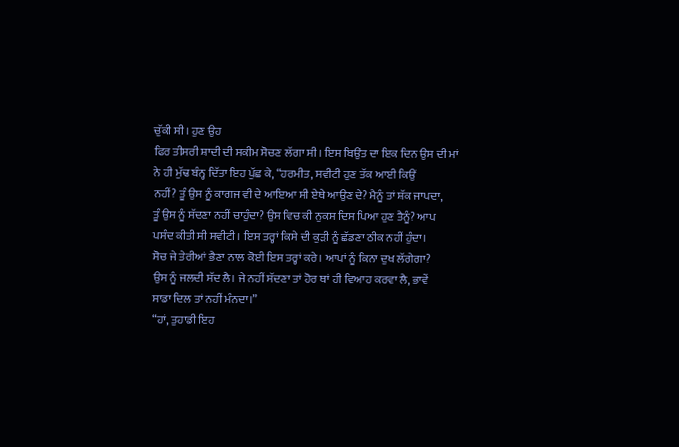ਚੁੱਕੀ ਸੀ। ਹੁਣ ਉਹ
ਫਿਰ ਤੀਸਰੀ ਸ਼ਾਦੀ ਦੀ ਸਕੀਮ ਸੋਚਣ ਲੱਗਾ ਸੀ। ਇਸ ਬਿਉਂਤ ਦਾ ਇਕ ਦਿਨ ਉਸ ਦੀ ਮਾਂ
ਨੇ ਹੀ ਮੁੱਢ ਬੰਨ੍ਹ ਦਿੱਤਾ ਇਹ ਪੁੱਛ ਕੇ, “ਹਰਮੀਤ, ਸਵੀਟੀ ਹੁਣ ਤੱਕ ਆਈ ਕਿਉਂ
ਨਹੀਂ? ਤੂੰ ਉਸ ਨੂੰ ਕਾਗਜ ਵੀ ਦੇ ਆਇਆ ਸੀ ਏਥੇ ਆਉਣ ਦੇ? ਮੈਨੂੰ ਤਾਂ ਸ਼ੱਕ ਜਾਪਦਾ,
ਤੂੰ ਉਸ ਨੂੰ ਸੱਦਣਾ ਨਹੀਂ ਚਾਹੁੰਦਾ? ਉਸ ਵਿਚ ਕੀ ਨੁਕਸ ਦਿਸ ਪਿਆ ਹੁਣ ਤੈਨੂੰ? ਆਪ
ਪਸੰਦ ਕੀਤੀ ਸੀ ਸਵੀਟੀ। ਇਸ ਤਰ੍ਹਾਂ ਕਿਸੇ ਦੀ ਕੁੜੀ ਨੂੰ ਛੱਡਣਾ ਠੀਕ ਨਹੀਂ ਹੁੰਦਾ।
ਸੋਚ ਜੇ ਤੇਰੀਆਂ ਭੈਣਾ ਨਾਲ ਕੋਈ ਇਸ ਤਰ੍ਹਾਂ ਕਰੇ। ਆਪਾਂ ਨੂੰ ਕਿਨਾ ਦੁਖ ਲੱਗੇਗਾ?
ਉਸ ਨੂੰ ਜਲਦੀ ਸੱਦ ਲੈ। ਜੇ ਨਹੀਂ ਸੱਦਣਾ ਤਾਂ ਹੋਰ ਥਾਂ ਹੀ ਵਿਆਹ ਕਰਵਾ ਲੈ, ਭਾਵੇਂ
ਸਾਡਾ ਦਿਲ ਤਾਂ ਨਹੀਂ ਮੰਨਦਾ।”
“ਹਾਂ, ਤੁਹਾਡੀ ਇਹ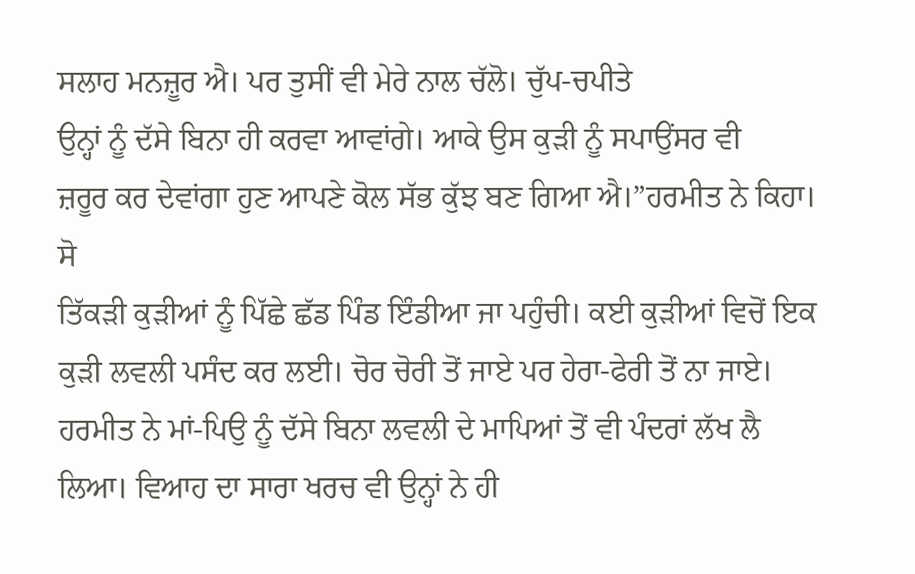ਸਲਾਹ ਮਨਜ਼ੂਰ ਐ। ਪਰ ਤੁਸੀਂ ਵੀ ਮੇਰੇ ਨਾਲ ਚੱਲੋ। ਚੁੱਪ-ਚਪੀਤੇ
ਉਨ੍ਹਾਂ ਨੂੰ ਦੱਸੇ ਬਿਨਾ ਹੀ ਕਰਵਾ ਆਵਾਂਗੇ। ਆਕੇ ਉਸ ਕੁੜੀ ਨੂੰ ਸਪਾਉਂਸਰ ਵੀ
ਜ਼ਰੂਰ ਕਰ ਦੇਵਾਂਗਾ ਹੁਣ ਆਪਣੇ ਕੋਲ ਸੱਭ ਕੁੱਝ ਬਣ ਗਿਆ ਐ।”ਹਰਮੀਤ ਨੇ ਕਿਹਾ।
ਸੋ
ਤਿੱਕੜੀ ਕੁੜੀਆਂ ਨੂੰ ਪਿੱਛੇ ਛੱਡ ਪਿੰਡ ਇੰਡੀਆ ਜਾ ਪਹੁੰਚੀ। ਕਈ ਕੁੜੀਆਂ ਵਿਚੋਂ ਇਕ
ਕੁੜੀ ਲਵਲੀ ਪਸੰਦ ਕਰ ਲਈ। ਚੋਰ ਚੋਰੀ ਤੋਂ ਜਾਏ ਪਰ ਹੇਰਾ-ਫੇਰੀ ਤੋਂ ਨਾ ਜਾਏ।
ਹਰਮੀਤ ਨੇ ਮਾਂ-ਪਿਉ ਨੂੰ ਦੱਸੇ ਬਿਨਾ ਲਵਲੀ ਦੇ ਮਾਪਿਆਂ ਤੋਂ ਵੀ ਪੰਦਰਾਂ ਲੱਖ ਲੈ
ਲਿਆ। ਵਿਆਹ ਦਾ ਸਾਰਾ ਖਰਚ ਵੀ ਉਨ੍ਹਾਂ ਨੇ ਹੀ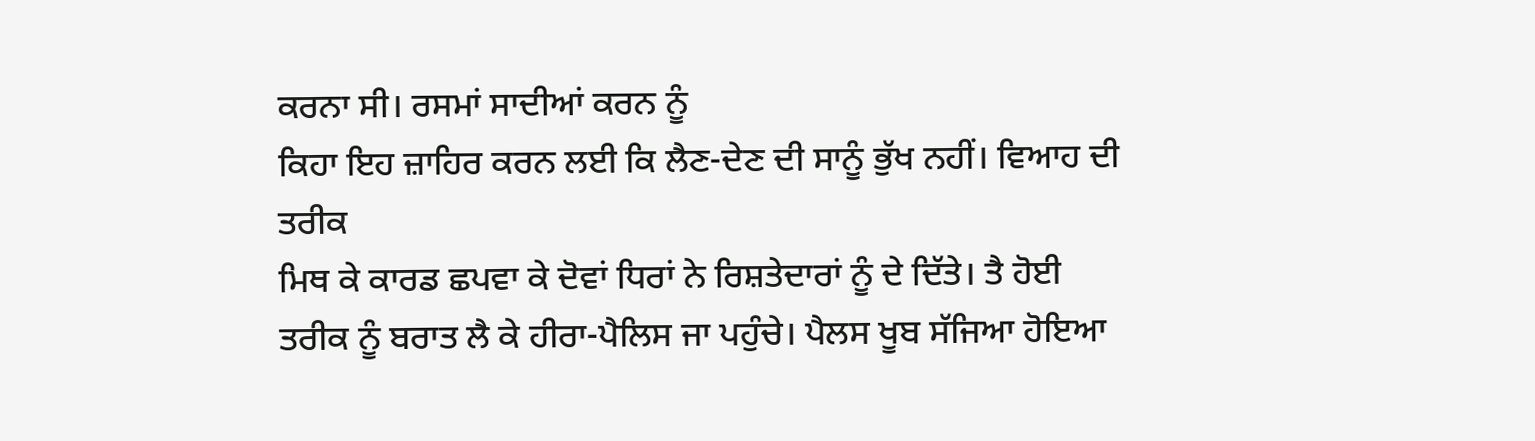ਕਰਨਾ ਸੀ। ਰਸਮਾਂ ਸਾਦੀਆਂ ਕਰਨ ਨੂੰ
ਕਿਹਾ ਇਹ ਜ਼ਾਹਿਰ ਕਰਨ ਲਈ ਕਿ ਲੈਣ-ਦੇਣ ਦੀ ਸਾਨੂੰ ਭੁੱਖ ਨਹੀਂ। ਵਿਆਹ ਦੀ ਤਰੀਕ
ਮਿਥ ਕੇ ਕਾਰਡ ਛਪਵਾ ਕੇ ਦੋਵਾਂ ਧਿਰਾਂ ਨੇ ਰਿਸ਼ਤੇਦਾਰਾਂ ਨੂੰ ਦੇ ਦਿੱਤੇ। ਤੈ ਹੋਈ
ਤਰੀਕ ਨੂੰ ਬਰਾਤ ਲੈ ਕੇ ਹੀਰਾ-ਪੈਲਿਸ ਜਾ ਪਹੁੰਚੇ। ਪੈਲਸ ਖੂਬ ਸੱਜਿਆ ਹੋਇਆ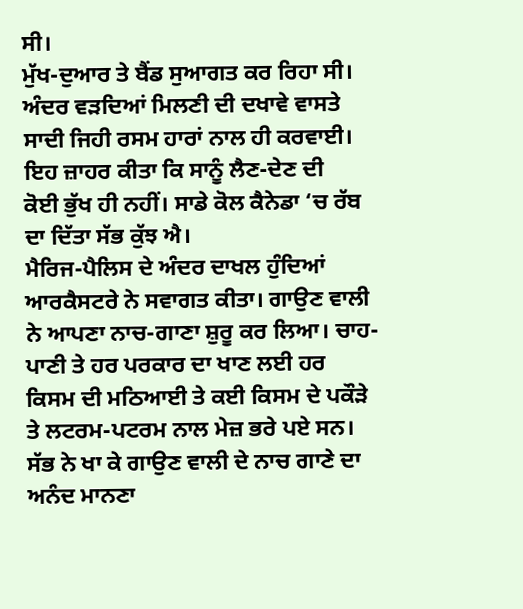ਸੀ।
ਮੁੱਖ-ਦੁਆਰ ਤੇ ਬੈਂਡ ਸੁਆਗਤ ਕਰ ਰਿਹਾ ਸੀ। ਅੰਦਰ ਵੜਦਿਆਂ ਮਿਲਣੀ ਦੀ ਦਖਾਵੇ ਵਾਸਤੇ
ਸਾਦੀ ਜਿਹੀ ਰਸਮ ਹਾਰਾਂ ਨਾਲ ਹੀ ਕਰਵਾਈ। ਇਹ ਜ਼ਾਹਰ ਕੀਤਾ ਕਿ ਸਾਨੂੰ ਲੈਣ-ਦੇਣ ਦੀ
ਕੋਈ ਭੁੱਖ ਹੀ ਨਹੀਂ। ਸਾਡੇ ਕੋਲ ਕੈਨੇਡਾ ‘ਚ ਰੱਬ ਦਾ ਦਿੱਤਾ ਸੱਭ ਕੁੱਝ ਐ।
ਮੈਰਿਜ-ਪੈਲਿਸ ਦੇ ਅੰਦਰ ਦਾਖਲ ਹੁੰਦਿਆਂ ਆਰਕੈਸਟਰੇ ਨੇ ਸਵਾਗਤ ਕੀਤਾ। ਗਾਉਣ ਵਾਲੀ
ਨੇ ਆਪਣਾ ਨਾਚ-ਗਾਣਾ ਸ਼ੁਰੂ ਕਰ ਲਿਆ। ਚਾਹ-ਪਾਣੀ ਤੇ ਹਰ ਪਰਕਾਰ ਦਾ ਖਾਣ ਲਈ ਹਰ
ਕਿਸਮ ਦੀ ਮਠਿਆਈ ਤੇ ਕਈ ਕਿਸਮ ਦੇ ਪਕੌੜੇ ਤੇ ਲਟਰਮ-ਪਟਰਮ ਨਾਲ ਮੇਜ਼ ਭਰੇ ਪਏ ਸਨ।
ਸੱਭ ਨੇ ਖਾ ਕੇ ਗਾਉਣ ਵਾਲੀ ਦੇ ਨਾਚ ਗਾਣੇ ਦਾ ਅਨੰਦ ਮਾਨਣਾ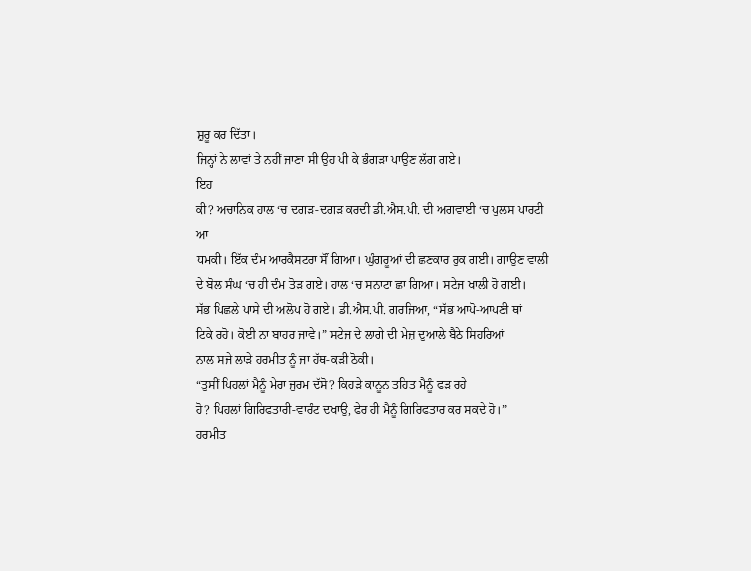ਸ਼ੁਰੂ ਕਰ ਦਿੱਤਾ।
ਜਿਨ੍ਹਾਂ ਨੇ ਲਾਵਾਂ ਤੇ ਨਹੀਂ ਜਾਣਾ ਸੀ ਉਹ ਪੀ ਕੇ ਭੰਗੜਾ ਪਾਉਣ ਲੱਗ ਗਏ।
ਇਹ
ਕੀ? ਅਚਾਨਿਕ ਹਾਲ ‘ਚ ਦਗੜ-ਦਗੜ ਕਰਦੀ ਡੀ.ਐਸ.ਪੀ. ਦੀ ਅਗਵਾਈ ‘ਚ ਪੁਲਸ ਪਾਰਟੀ ਆ
ਧਮਕੀ। ਇੱਕ ਦੰਮ ਆਰਕੈਸਟਰਾ ਸੌਂ ਗਿਆ। ਘੁੰਗਰੂਆਂ ਦੀ ਛਣਕਾਰ ਰੁਕ ਗਈ। ਗਾਉਣ ਵਾਲੀ
ਦੇ ਬੋਲ ਸੰਘ ‘ਚ ਹੀ ਦੰਮ ਤੋੜ ਗਏ। ਹਾਲ ‘ਚ ਸਨਾਟਾ ਛਾ ਗਿਆ। ਸਟੇਜ ਖਾਲੀ ਹੋ ਗਈ।
ਸੱਭ ਪਿਛਲੇ ਪਾਸੇ ਦੀ ਅਲੋਪ ਹੋ ਗਏ। ਡੀ.ਐਸ.ਪੀ. ਗਰਜਿਆ, “ਸੱਭ ਆਪੋ-ਆਪਣੀ ਥਾਂ
ਟਿਕੇ ਰਹੋ। ਕੋਈ ਨਾ ਬਾਹਰ ਜਾਵੇ।” ਸਟੇਜ ਦੇ ਲਾਗੇ ਦੀ ਮੇਜ਼ ਦੁਆਲੇ ਬੈਠੇ ਸਿਹਰਿਆਂ
ਨਾਲ ਸਜੇ ਲਾੜੇ ਹਰਮੀਤ ਨੂੰ ਜਾ ਹੱਥ-ਕੜੀ ਠੋਕੀ।
“ਤੁਸੀਂ ਪਿਹਲਾਂ ਮੈਨੂੰ ਮੇਰਾ ਜੁਰਮ ਦੱਸੋ? ਕਿਹੜੇ ਕਾਨੂਨ ਤਹਿਤ ਮੈਨੂੰ ਫੜ ਰਹੇ
ਹੋ? ਪਿਹਲਾਂ ਗਿਰਿਫਤਾਰੀ-ਵਾਰੰਟ ਦਖਾਉ, ਫੇਰ ਹੀ ਮੈਨੂੰ ਗਿਰਿਫਤਾਰ ਕਰ ਸਕਦੇ ਹੋ।”
ਹਰਮੀਤ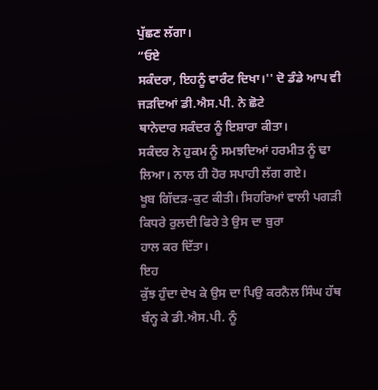ਪੁੱਛਣ ਲੱਗਾ।
“ਓਏ
ਸਕੰਦਰਾ, ਇਹਨੂੰ ਵਾਰੰਟ ਦਿਖਾ।'' ਦੋ ਡੰਡੇ ਆਪ ਵੀ ਜੜਦਿਆਂ ਡੀ.ਐਸ.ਪੀ. ਨੇ ਛੋਟੇ
ਥਾਨੇਦਾਰ ਸਕੰਦਰ ਨੂੰ ਇਸ਼ਾਰਾ ਕੀਤਾ।
ਸਕੰਦਰ ਨੇ ਹੁਕਮ ਨੂੰ ਸਮਝਦਿਆਂ ਹਰਮੀਤ ਨੂੰ ਢਾ ਲਿਆ। ਨਾਲ ਹੀ ਹੋਰ ਸਪਾਹੀ ਲੱਗ ਗਏ।
ਖੂਬ ਗਿੱਦੜ-ਕੁਟ ਕੀਤੀ। ਸਿਹਰਿਆਂ ਵਾਲੀ ਪਗੜੀ ਕਿਧਰੇ ਰੁਲਦੀ ਫਿਰੇ ਤੇ ਉਸ ਦਾ ਬੁਰਾ
ਹਾਲ ਕਰ ਦਿੱਤਾ।
ਇਹ
ਕੁੱਝ ਹੁੰਦਾ ਦੇਖ ਕੇ ਉਸ ਦਾ ਪਿਉ ਕਰਨੈਲ ਸਿੰਘ ਹੱਥ ਬੰਨ੍ਹ ਕੇ ਡੀ.ਐਸ.ਪੀ. ਨੂੰ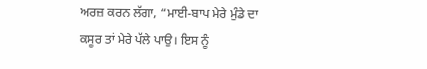ਅਰਜ਼ ਕਰਨ ਲੱਗਾ, “ਮਾਈ-ਬਾਪ ਮੇਰੇ ਮੁੰਡੇ ਦਾ ਕਸੂਰ ਤਾਂ ਮੇਰੇ ਪੱਲੇ ਪਾਉ। ਇਸ ਨੂੰ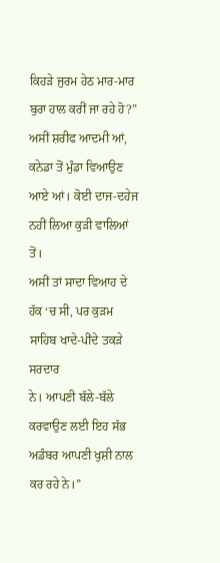ਕਿਹੜੇ ਜੁਰਮ ਹੇਠ ਮਾਰ-ਮਾਰ ਬੁਰਾ ਹਾਲ ਕਰੀਂ ਜਾ ਰਹੇ ਹੋ?” ਅਸੀਂ ਸ਼ਰੀਫ ਆਦਮੀ ਆਂ,
ਕਨੇਡਾ ਤੋਂ ਮੁੰਡਾ ਵਿਆਉਣ ਆਏ ਆਂ। ਕੋਈ ਦਾਜ-ਦਹੇਜ ਨਹੀਂ ਲਿਆ ਕੁੜੀ ਵਾਲਿਆਂ ਤੋਂ।
ਅਸੀਂ ਤਾਂ ਸਾਦਾ ਵਿਆਹ ਦੇ ਹੱਕ ‘ਚ ਸੀ, ਪਰ ਕੁੜਮ ਸਾਹਿਬ ਖਾਦੇ-ਪੀਂਦੇ ਤਕੜੇ ਸਰਦਾਰ
ਨੇ। ਆਪਣੀ ਬੱਲੇ-ਬੱਲੇ ਕਰਵਾਉਣ ਲਈ ਇਹ ਸੱਭ ਅਡੰਬਰ ਆਪਣੀ ਖੁਸ਼ੀ ਨਾਲ ਕਰ ਰਹੇ ਨੇ।”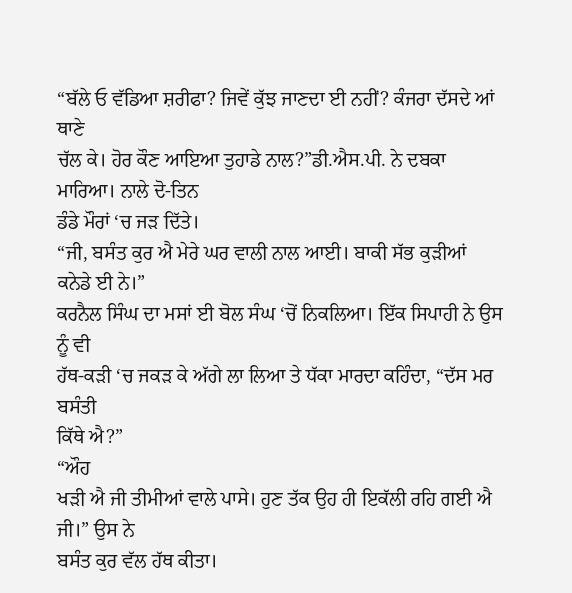“ਬੱਲੇ ਓ ਵੱਡਿਆ ਸ਼ਰੀਫਾ? ਜਿਵੇਂ ਕੁੱਝ ਜਾਣਦਾ ਈ ਨਹੀਂ? ਕੰਜਰਾ ਦੱਸਦੇ ਆਂ ਥਾਣੇ
ਚੱਲ ਕੇ। ਹੋਰ ਕੌਣ ਆਇਆ ਤੁਹਾਡੇ ਨਾਲ?”ਡੀ.ਐਸ.ਪੀ. ਨੇ ਦਬਕਾ ਮਾਰਿਆ। ਨਾਲੇ ਦੋ-ਤਿਨ
ਡੰਡੇ ਮੌਰਾਂ ‘ਚ ਜੜ ਦਿੱਤੇ।
“ਜੀ, ਬਸੰਤ ਕੁਰ ਐ ਮੇਰੇ ਘਰ ਵਾਲੀ ਨਾਲ ਆਈ। ਬਾਕੀ ਸੱਭ ਕੁੜੀਆਂ ਕਨੇਡੇ ਈ ਨੇ।”
ਕਰਨੈਲ ਸਿੰਘ ਦਾ ਮਸਾਂ ਈ ਬੋਲ ਸੰਘ ‘ਚੋਂ ਨਿਕਲਿਆ। ਇੱਕ ਸਿਪਾਹੀ ਨੇ ਉਸ ਨੂੰ ਵੀ
ਹੱਥ-ਕੜੀ ‘ਚ ਜਕੜ ਕੇ ਅੱਗੇ ਲਾ ਲਿਆ ਤੇ ਧੱਕਾ ਮਾਰਦਾ ਕਹਿੰਦਾ, “ਦੱਸ ਮਰ ਬਸੰਤੀ
ਕਿੱਥੇ ਐ?”
“ਔਹ
ਖੜੀ ਐ ਜੀ ਤੀਮੀਆਂ ਵਾਲੇ ਪਾਸੇ। ਹੁਣ ਤੱਕ ਉਹ ਹੀ ਇਕੱਲੀ ਰਹਿ ਗਈ ਐ ਜੀ।” ਉਸ ਨੇ
ਬਸੰਤ ਕੁਰ ਵੱਲ ਹੱਥ ਕੀਤਾ।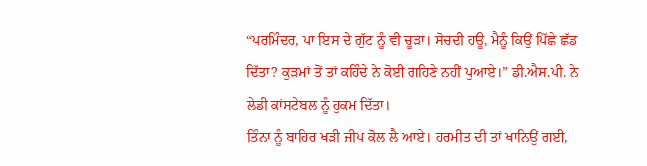“ਪਰਮਿੰਦਰ, ਪਾ ਇਸ ਦੇ ਗੁੱਟ ਨੂੰ ਵੀ ਚੂੜਾ। ਸੋਚਦੀ ਹਊ, ਮੈਨੂੰ ਕਿਉਂ ਪਿੱਛੇ ਛੱਡ
ਦਿੱਤਾ? ਕੁੜਮਾਂ ਤੋਂ ਤਾਂ ਕਹਿੰਦੇ ਨੇ ਕੋਈ ਗਹਿਣੇ ਨਹੀਂ ਪੁਆਏ।” ਡੀ.ਐਸ.ਪੀ. ਨੇ
ਲੇਡੀ ਕਾਂਸਟੇਬਲ ਨੂੰ ਹੁਕਮ ਦਿੱਤਾ।
ਤਿੰਨਾ ਨੂੰ ਬਾਹਿਰ ਖੜੀ ਜੀਪ ਕੋਲ ਲੈ ਆਏ। ਹਰਮੀਤ ਦੀ ਤਾਂ ਖਾਨਿਉਂ ਗਈ,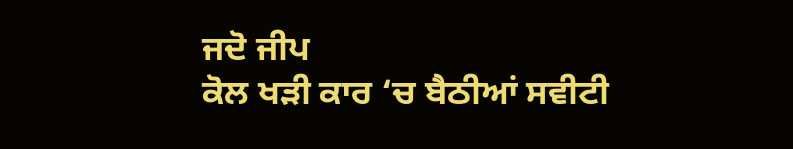ਜਦੋ ਜੀਪ
ਕੋਲ ਖੜੀ ਕਾਰ ‘ਚ ਬੈਠੀਆਂ ਸਵੀਟੀ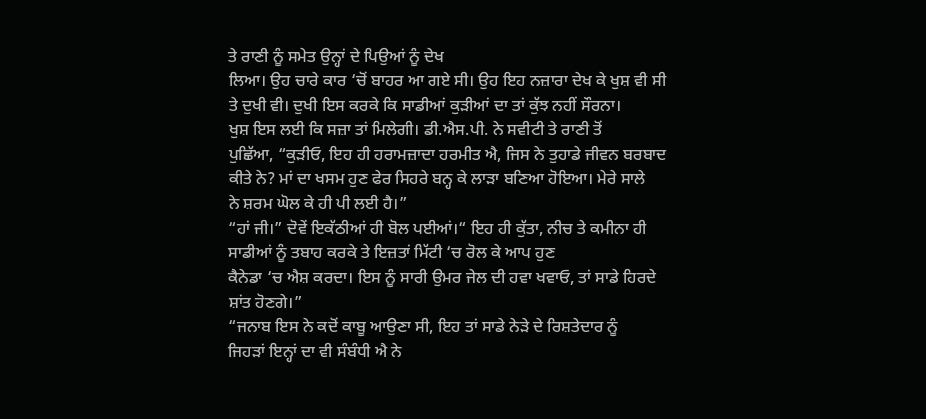ਤੇ ਰਾਣੀ ਨੂੰ ਸਮੇਤ ਉਨ੍ਹਾਂ ਦੇ ਪਿਉਆਂ ਨੂੰ ਦੇਖ
ਲਿਆ। ਉਹ ਚਾਰੇ ਕਾਰ ‘ਚੋਂ ਬਾਹਰ ਆ ਗਏ ਸੀ। ਉਹ ਇਹ ਨਜ਼ਾਰਾ ਦੇਖ ਕੇ ਖੁਸ਼ ਵੀ ਸੀ
ਤੇ ਦੁਖੀ ਵੀ। ਦੁਖੀ ਇਸ ਕਰਕੇ ਕਿ ਸਾਡੀਆਂ ਕੁੜੀਆਂ ਦਾ ਤਾਂ ਕੁੱਝ ਨਹੀਂ ਸੌਰਨਾ।
ਖੁਸ਼ ਇਸ ਲਈ ਕਿ ਸਜ਼ਾ ਤਾਂ ਮਿਲੇਗੀ। ਡੀ.ਐਸ.ਪੀ. ਨੇ ਸਵੀਟੀ ਤੇ ਰਾਣੀ ਤੋਂ
ਪੁਛਿੱਆ, “ਕੁੜੀਓ, ਇਹ ਹੀ ਹਰਾਮਜ਼ਾਦਾ ਹਰਮੀਤ ਐ, ਜਿਸ ਨੇ ਤੁਹਾਡੇ ਜੀਵਨ ਬਰਬਾਦ
ਕੀਤੇ ਨੇ? ਮਾਂ ਦਾ ਖਸਮ ਹੁਣ ਫੇਰ ਸਿਹਰੇ ਬਨ੍ਹ ਕੇ ਲਾੜਾ ਬਣਿਆ ਹੋਇਆ। ਮੇਰੇ ਸਾਲੇ
ਨੇ ਸ਼ਰਮ ਘੋਲ ਕੇ ਹੀ ਪੀ ਲਈ ਹੈ।”
“ਹਾਂ ਜੀ।” ਦੋਵੇਂ ਇਕੱਠੀਆਂ ਹੀ ਬੋਲ ਪਈਆਂ।“ ਇਹ ਹੀ ਕੁੱਤਾ, ਨੀਚ ਤੇ ਕਮੀਨਾ ਹੀ
ਸਾਡੀਆਂ ਨੂੰ ਤਬਾਹ ਕਰਕੇ ਤੇ ਇਜ਼ਤਾਂ ਮਿੱਟੀ ‘ਚ ਰੋਲ ਕੇ ਆਪ ਹੁਣ
ਕੈਨੇਡਾ ‘ਚ ਐਸ਼ ਕਰਦਾ। ਇਸ ਨੂੰ ਸਾਰੀ ਉਮਰ ਜੇਲ ਦੀ ਹਵਾ ਖਵਾਓ, ਤਾਂ ਸਾਡੇ ਹਿਰਦੇ
ਸ਼ਾਂਤ ਹੋਣਗੇ।”
“ਜਨਾਬ ਇਸ ਨੇ ਕਦੋਂ ਕਾਬੂ ਆਉਣਾ ਸੀ, ਇਹ ਤਾਂ ਸਾਡੇ ਨੇੜੇ ਦੇ ਰਿਸ਼ਤੇਦਾਰ ਨੂੰ
ਜਿਹੜਾਂ ਇਨ੍ਹਾਂ ਦਾ ਵੀ ਸੰਬੰਧੀ ਐ ਨੇ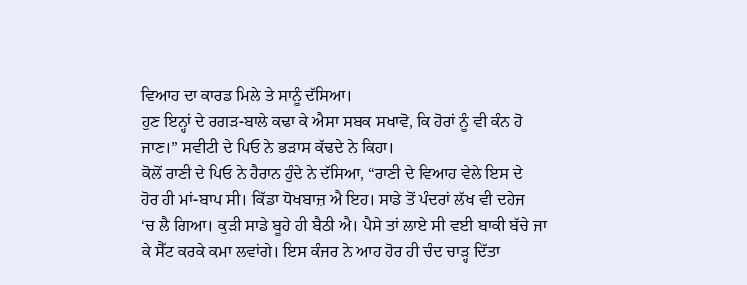ਵਿਆਹ ਦਾ ਕਾਰਡ ਮਿਲੇ ਤੇ ਸਾਨੂੰ ਦੱਸਿਆ।
ਹੁਣ ਇਨ੍ਹਾਂ ਦੇ ਰਗੜ-ਬਾਲੇ ਕਢਾ ਕੇ ਐਸਾ ਸਬਕ ਸਖਾਵੋ, ਕਿ ਹੋਰਾਂ ਨੂੰ ਵੀ ਕੰਨ ਹੋ
ਜਾਣ।” ਸਵੀਟੀ ਦੇ ਪਿਓ ਨੇ ਭੜਾਸ ਕੱਢਦੇ ਨੇ ਕਿਹਾ।
ਕੋਲੋਂ ਰਾਣੀ ਦੇ ਪਿਓ ਨੇ ਹੈਰਾਨ ਹੁੰਦੇ ਨੇ ਦੱਸਿਆ, “ਰਾਣੀ ਦੇ ਵਿਆਹ ਵੇਲੇ ਇਸ ਦੇ
ਹੋਰ ਹੀ ਮਾਂ-ਬਾਪ ਸੀ। ਕਿੱਡਾ ਧੋਖਬਾਜ਼ ਐ ਇਹ। ਸਾਡੇ ਤੋਂ ਪੰਦਰਾਂ ਲੱਖ ਵੀ ਦਹੇਜ
‘ਚ ਲੈ ਗਿਆ। ਕੁੜੀ ਸਾਡੇ ਬੂਹੇ ਹੀ ਬੈਠੀ ਐ। ਪੈਸੇ ਤਾਂ ਲਾਏ ਸੀ ਵਈ ਬਾਕੀ ਬੱਚੇ ਜਾ
ਕੇ ਸੈੱਟ ਕਰਕੇ ਕਮਾ ਲਵਾਂਗੇ। ਇਸ ਕੰਜਰ ਨੇ ਆਹ ਹੋਰ ਹੀ ਚੰਦ ਚਾੜ੍ਹ ਦਿੱਤਾ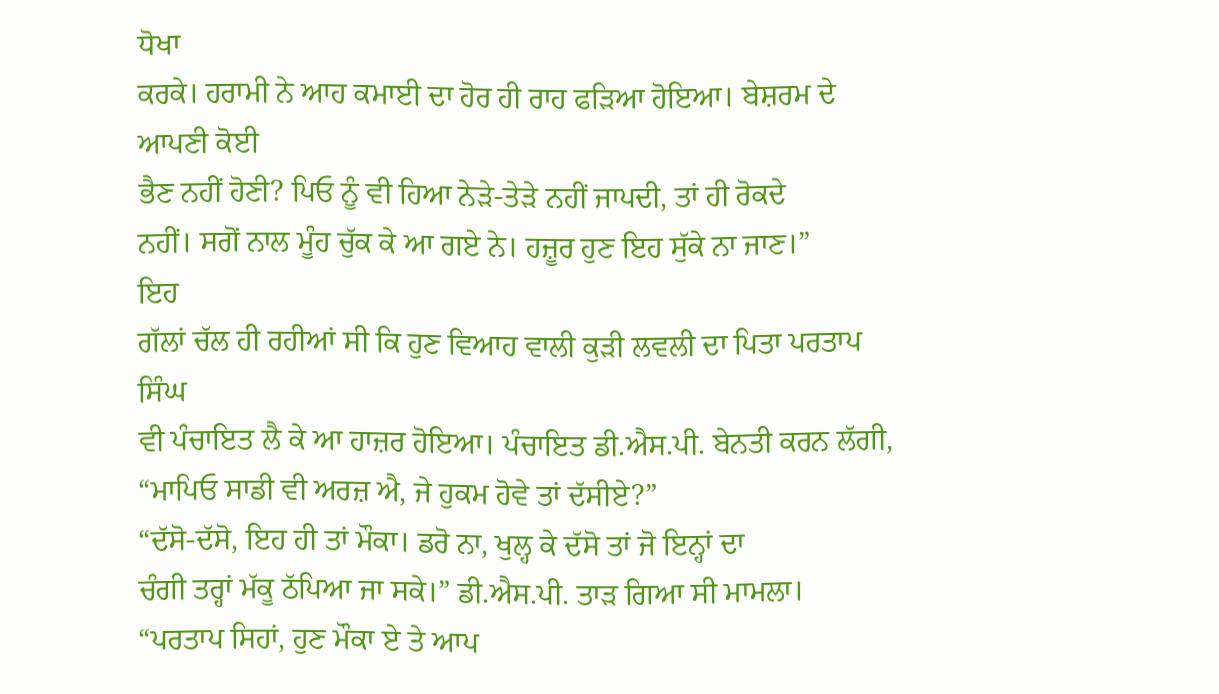ਧੋਖਾ
ਕਰਕੇ। ਹਰਾਮੀ ਨੇ ਆਹ ਕਮਾਈ ਦਾ ਹੋਰ ਹੀ ਰਾਹ ਫੜਿਆ ਹੋਇਆ। ਬੇਸ਼ਰਮ ਦੇ ਆਪਣੀ ਕੋਈ
ਭੈਣ ਨਹੀਂ ਹੋਣੀ? ਪਿਓ ਨੂੰ ਵੀ ਹਿਆ ਨੇੜੇ-ਤੇੜੇ ਨਹੀਂ ਜਾਪਦੀ, ਤਾਂ ਹੀ ਰੋਕਦੇ
ਨਹੀਂ। ਸਗੋਂ ਨਾਲ ਮੂੰਹ ਚੁੱਕ ਕੇ ਆ ਗਏ ਨੇ। ਹਜ਼ੂਰ ਹੁਣ ਇਹ ਸੁੱਕੇ ਨਾ ਜਾਣ।”
ਇਹ
ਗੱਲਾਂ ਚੱਲ ਹੀ ਰਹੀਆਂ ਸੀ ਕਿ ਹੁਣ ਵਿਆਹ ਵਾਲੀ ਕੁੜੀ ਲਵਲੀ ਦਾ ਪਿਤਾ ਪਰਤਾਪ ਸਿੰਘ
ਵੀ ਪੰਚਾਇਤ ਲੈ ਕੇ ਆ ਹਾਜ਼ਰ ਹੋਇਆ। ਪੰਚਾਇਤ ਡੀ.ਐਸ.ਪੀ. ਬੇਨਤੀ ਕਰਨ ਲੱਗੀ,
“ਮਾਪਿਓ ਸਾਡੀ ਵੀ ਅਰਜ਼ ਐ, ਜੇ ਹੁਕਮ ਹੋਵੇ ਤਾਂ ਦੱਸੀਏ?”
“ਦੱਸੋ-ਦੱਸੋ, ਇਹ ਹੀ ਤਾਂ ਮੌਕਾ। ਡਰੋ ਨਾ, ਖੁਲ੍ਹ ਕੇ ਦੱਸੋ ਤਾਂ ਜੋ ਇਨ੍ਹਾਂ ਦਾ
ਚੰਗੀ ਤਰ੍ਹਾਂ ਮੱਕੂ ਠੱਪਿਆ ਜਾ ਸਕੇ।” ਡੀ.ਐਸ.ਪੀ. ਤਾੜ ਗਿਆ ਸੀ ਮਾਮਲਾ।
“ਪਰਤਾਪ ਸਿਹਾਂ, ਹੁਣ ਮੌਕਾ ਏ ਤੇ ਆਪ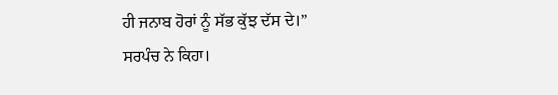ਹੀ ਜਨਾਬ ਹੋਰਾਂ ਨੂੰ ਸੱਭ ਕੁੱਝ ਦੱਸ ਦੇ।”
ਸਰਪੰਚ ਨੇ ਕਿਹਾ।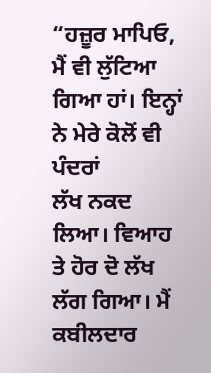“ਹਜ਼ੂਰ ਮਾਪਿਓ, ਮੈਂ ਵੀ ਲੁੱਟਿਆ ਗਿਆ ਹਾਂ। ਇਨ੍ਹਾਂ ਨੇ ਮੇਰੇ ਕੋਲੋਂ ਵੀ ਪੰਦਰਾਂ
ਲੱਖ ਨਕਦ ਲਿਆ। ਵਿਆਹ ਤੇ ਹੋਰ ਦੋ ਲੱਖ ਲੱਗ ਗਿਆ। ਮੈਂ ਕਬੀਲਦਾਰ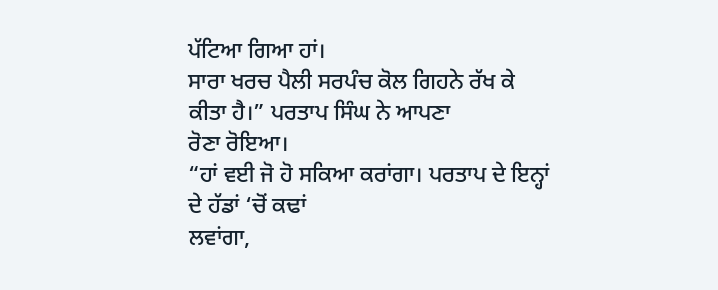ਪੱਟਿਆ ਗਿਆ ਹਾਂ।
ਸਾਰਾ ਖਰਚ ਪੈਲੀ ਸਰਪੰਚ ਕੋਲ ਗਿਹਨੇ ਰੱਖ ਕੇ ਕੀਤਾ ਹੈ।” ਪਰਤਾਪ ਸਿੰਘ ਨੇ ਆਪਣਾ
ਰੋਣਾ ਰੋਇਆ।
“ਹਾਂ ਵਈ ਜੋ ਹੋ ਸਕਿਆ ਕਰਾਂਗਾ। ਪਰਤਾਪ ਦੇ ਇਨ੍ਹਾਂ ਦੇ ਹੱਡਾਂ ‘ਚੋਂ ਕਢਾਂ
ਲਵਾਂਗਾ,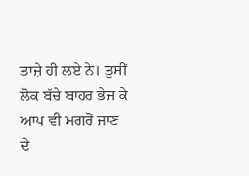ਤਾਜ਼ੇ ਹੀ ਲਏ ਨੇ। ਤੁਸੀਂ ਲੋਕ ਬੱਚੇ ਬਾਹਰ ਭੇਜ ਕੇ ਆਪ ਵੀ ਮਗਰੋਂ ਜਾਣ
ਦੇ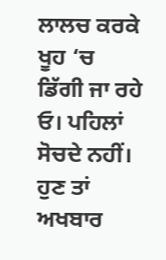ਲਾਲਚ ਕਰਕੇ ਖੂਹ ‘ਚ ਡਿੱਗੀ ਜਾ ਰਹੇ ਓ। ਪਹਿਲਾਂ ਸੋਚਦੇ ਨਹੀਂ। ਹੁਣ ਤਾਂ ਅਖਬਾਰ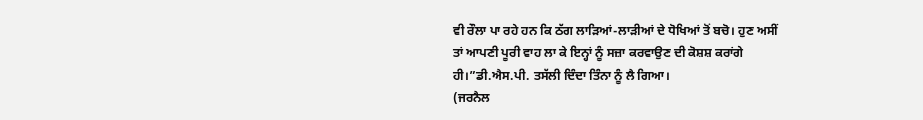ਵੀ ਰੌਲਾ ਪਾ ਰਹੇ ਹਨ ਕਿ ਠੱਗ ਲਾੜਿਆਂ-ਲਾੜੀਆਂ ਦੇ ਧੋਖਿਆਂ ਤੋਂ ਬਚੋ। ਹੁਣ ਅਸੀਂ
ਤਾਂ ਆਪਣੀ ਪੂਰੀ ਵਾਹ ਲਾ ਕੇ ਇਨ੍ਹਾਂ ਨੂੰ ਸਜ਼ਾ ਕਰਵਾਉਣ ਦੀ ਕੋਸ਼ਸ਼ ਕਰਾਂਗੇ
ਹੀ।”ਡੀ.ਐਸ.ਪੀ. ਤਸੱਲੀ ਦਿੰਦਾ ਤਿੰਨਾ ਨੂੰ ਲੈ ਗਿਆ।
(ਜਰਨੈਲ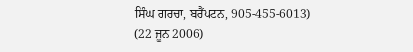ਸਿੰਘ ਗਰਚਾ, ਬਰੈਂਪਟਨ, 905-455-6013)
(22 ਜੂਨ 2006)